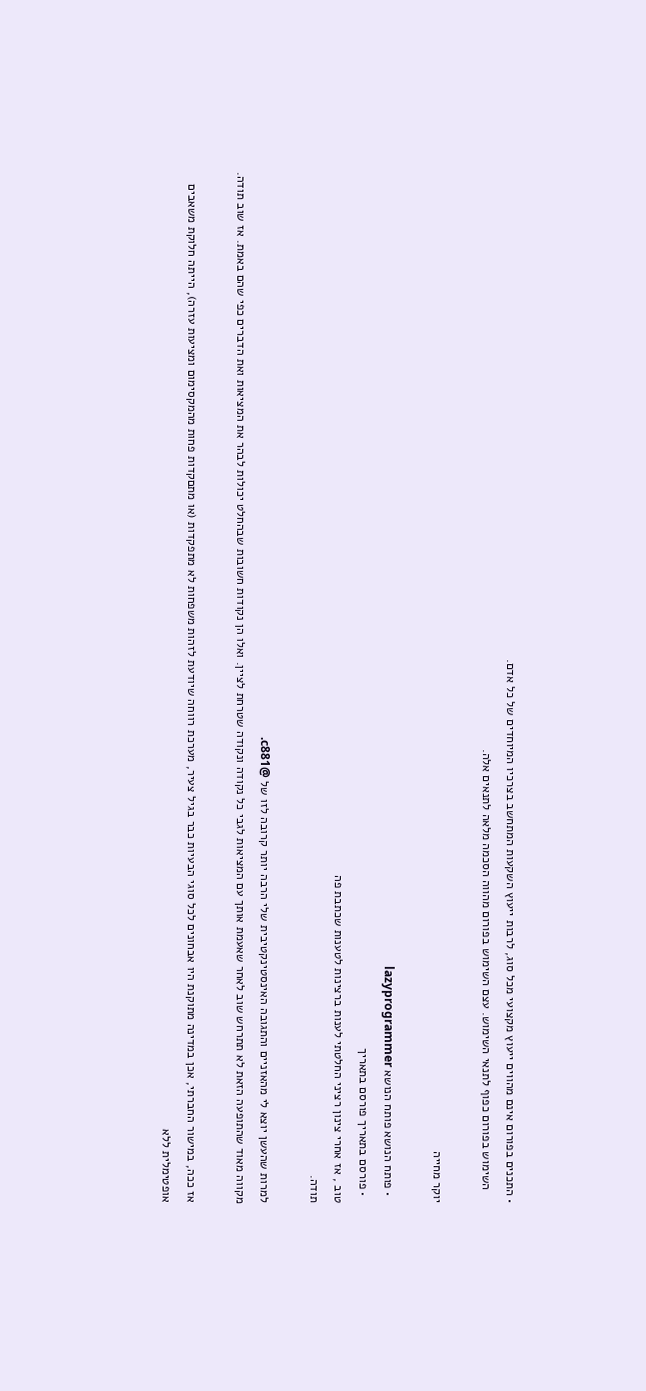• התכנים בפורום אינם מהווים ייעוץ מקצועי מכל סוג, לרבות ייעוץ השקעות המתחשב בצרכיו המיוחדים של כל אדם.
    השימוש בפורום כפוף לתנאי השימוש. עצם השימוש בפורום מהווה הסכמה מלאה לתנאים אלה.

יוקר מחייה

  • פותח הנושא פותח הנושא lazyprogrammer
  • פורסם בתאריך פורסם בתאריך
טוב , אז אחרי צינון רציני החלטתי לענות ברצינות לטענות שכתבת פה
תודה.

למרות שהעשן יוצא לי מהאזניים והתגובה האינסטינקטיבית שלי הרבה יותר קרובה לזו של @c881.
מקווה מאוד שהתופעה הזאת לא תתרחש שוב לאחר שאעמת אותך עם המציאות לגבי כל נקודה ונקודה שטרחת לציין. ואלו הן נקודות חשובות שבהחלט יכולות לבהר את המציאות ואת הדברים כפי שהם באמת. אז שוב תודה.

אז ככה, במישור החברתי, אכן במדינה מתוקנת היו אבחונים לכל סוגי הבעיות כבר בגיל צעיר, מערכת רווחה שיודעת לזהות משפחות לא מתפקדות (או מתםקדות פחות מהמקסימום ומציעות עזרה), הייתה חלוקת משאבים אופטימלית ללא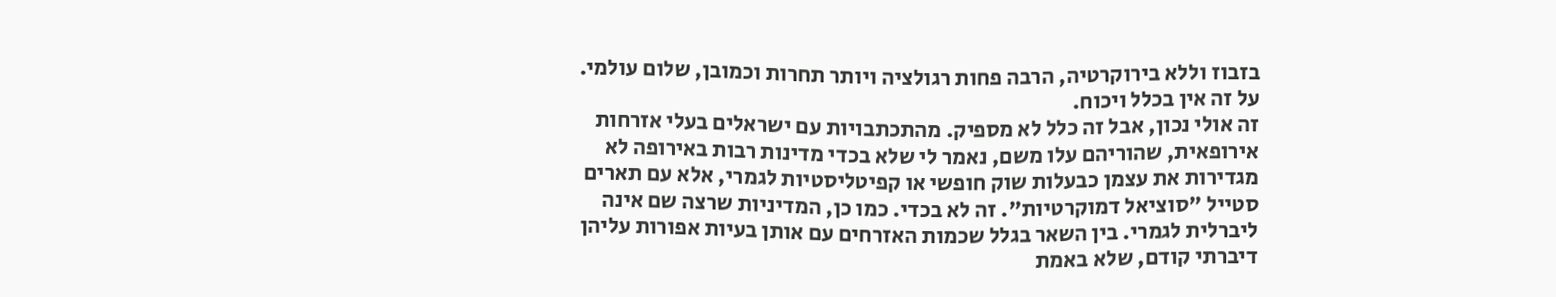בזבוז וללא בירוקרטיה, הרבה פחות רגולציה ויותר תחרות וכמובן, שלום עולמי. על זה אין בכלל ויכוח.
זה אולי נכון, אבל זה כלל לא מספיק. מהתכתבויות עם ישראלים בעלי אזרחות אירופאית, שהוריהם עלו משם, נאמר לי שלא בכדי מדינות רבות באירופה לא מגדירות את עצמן כבעלות שוק חופשי או קפיטליסטיות לגמרי, אלא עם תארים סטייל "סוציאל דמוקרטיות". זה לא בכדי. כמו כן, המדיניות שרצה שם אינה ליברלית לגמרי. בין השאר בגלל שכמות האזרחים עם אותן בעיות אפורות עליהן דיברתי קודם, שלא באמת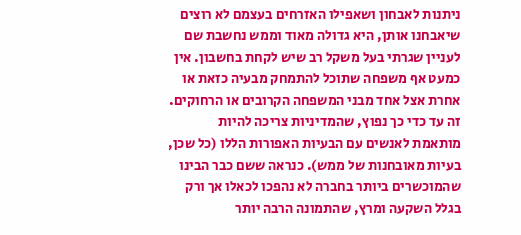ניתנות לאבחון ושאפילו האזרחים בעצמם לא רוצים שיאבחנו אותן, היא גדולה מאוד וממש נחשבת שם לעניין שגרתי בעל משקל רב שיש לקחת בחשבון. אין כמעט אף משפחה שתוכל להתמחק מבעיה כזאת או אחרת אצל אחד מבני המשפחה הקרובים או הרחוקים. זה עד כדי כך נפוץ, שהמדיניות צריכה להיות מותאמת לאנשים עם הבעיות האפורות הללו (כל שכן, בעיות מאובחנות של ממש). כנראה ששם כבר הבינו שהמוכשרים ביותר בחברה לא נהפכו לכאלו אך ורק בגלל השקעה ומרץ, שהתמונה הרבה יותר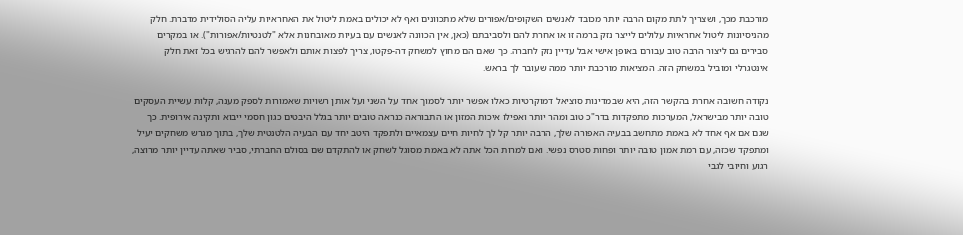מורכבת מכך, ושצריך לתת מקום הרבה יותר מכובד לאנשים השקופים/אפורים שלא מתכוונים ואף לא יכולים באמת ליטול את האחראיות עליה הסולידית מדברת. חלק מהניסיונות ליטול אחראיות עלולים לייצר נזק ברמה זו או אחרת להם ולסביבתם (כאן, אין הכוונה לאנשים עם בעיות מאובחנות אלא "לטנטיות/אפורות"). או במקרים סבירים גם ליצור הרבה טוב עבורם באופן אישי אבל עדיין נזק לחברה. כך שאם הם מחוץ למשחק דה-פקטו, צריך לפצות אותם ולאפשר להם להרגיש בכל זאת חלק אינטגרלי ומוביל במשחק הזה. המציאות מורכבת יותר ממה שעובר לך בראש.

נקודה חשובה אחרת בהקשר הזה, היא שבמדינות סוציאל דמוקרטיות כאלו אפשר יותר לסמוך אחד על השני ועל אותן רשויות שאמורות לספק מענה, קלות עשיית העסקים טובה יותר מבישראל, המערכות מתפקדות בדר"כ טוב ומהר יותר ואפילו איכות המזון או התבוראה כנראה טובים יותר בגלל היבטים כגון חסמי ייבוא ותקינה אירופית. כך שגם אם אף אחד לא באמת מתחשב בבעיה האפורה שלך, הרבה יותר קל לך לחיות חיים עצמאיים ולתפקד היטב יחד עם הבעיה הלטנטית שלך, בתוך מגרש משחקים יעיל ומתפקד שכזה, עם רמת אמון טובה יותר ופחות סטרס נפשי. ואם למרות הכל אתה לא באמת מסוגל לשחק או להתקדם שם בסולם החברתי, סביר שאתה עדיין יותר מרוצה, רגוע וחיובי לגבי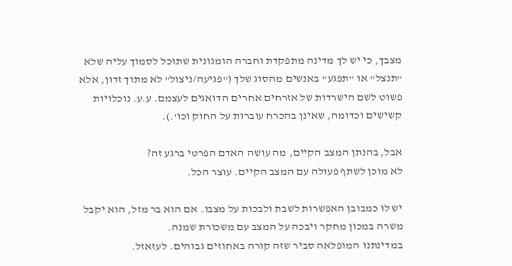מצבך, כי יש לך מדינה מתפקדת וחברה הומגונית שתוכל לסמוך עליה שלא "תנצל" או "תפגע" באנשים מהסוג שלך ("פגיעה/ניצול" לא מתוך זדון, אלא פשוט לשם הישרדות של אזרחים אחרים הדואגים לעצמם. ע.ע. נוכלויות קשישים וכדומה, שאינן בהכרח עוברות על החוק וכו'.).

אבל, בהנתן המצב הקיים, מה עושה האדם הפרטי ברגע זה?
לא מוכן לשתף פעולה עם המצב הקיים. עוצר הכל.

יש לו כמבובן האפשרות לשבת ולבכות על מצבו. אם הוא בר מזל, הוא יקבל משרה במכון מחקר ויבכה על המצב עם משכורת שמנה.
במדינתנו המופלאה סביר שזה קורה באחוזים גבוהים. לעזאזל.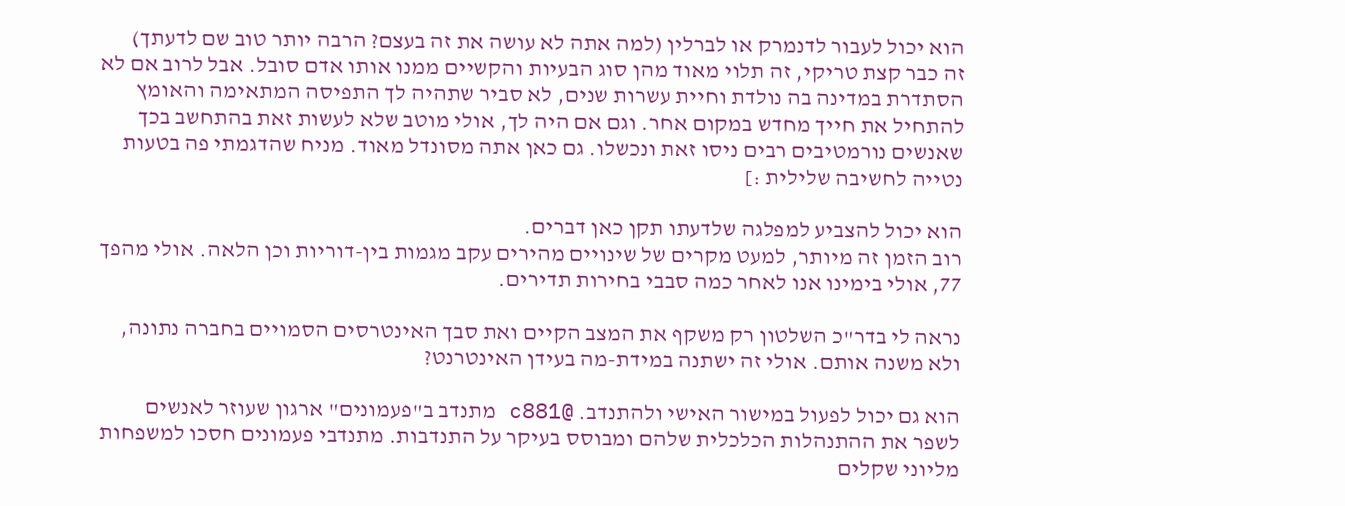הוא יכול לעבור לדנמרק או לברלין (למה אתה לא עושה את זה בעצם? הרבה יותר טוב שם לדעתך)
זה כבר קצת טריקי, זה תלוי מאוד מהן סוג הבעיות והקשיים ממנו אותו אדם סובל. אבל לרוב אם לא הסתדרת במדינה בה נולדת וחיית עשרות שנים, לא סביר שתהיה לך התפיסה המתאימה והאומץ להתחיל את חייך מחדש במקום אחר. וגם אם היה לך, אולי מוטב שלא לעשות זאת בהתחשב בכך שאנשים נורמטיבים רבים ניסו זאת ונכשלו. גם כאן אתה מסונדל מאוד. מניח שהדגמתי פה בטעות נטייה לחשיבה שלילית :]

הוא יכול להצביע למפלגה שלדעתו תקן כאן דברים.
רוב הזמן זה מיותר, למעט מקרים של שינויים מהירים עקב מגמות בין-דוריות וכן הלאה. אולי מהפך 77, אולי בימינו אנו לאחר כמה סבבי בחירות תדירים.

נראה לי בדר"כ השלטון רק משקף את המצב הקיים ואת סבך האינטרסים הסמויים בחברה נתונה, ולא משנה אותם. אולי זה ישתנה במידת-מה בעידן האינטרנט?

הוא גם יכול לפעול במישור האישי ולהתנדב. @c881 מתנדב ב"פעמונים" ארגון שעוזר לאנשים לשפר את ההתנהלות הכלכלית שלהם ומבוסס בעיקר על התנדבות. מתנדבי פעמונים חסכו למשפחות מליוני שקלים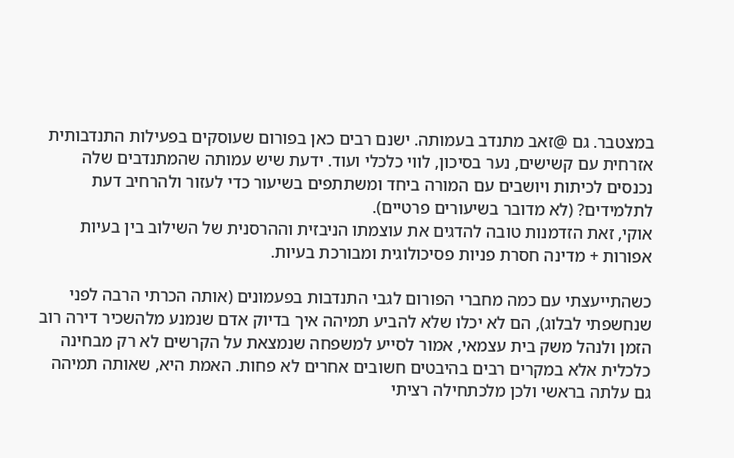במצטבר. גם @זאב מתנדב בעמותה. ישנם רבים כאן בפורום שעוסקים בפעילות התנדבותית אזרחית עם קשישים, נער בסיכון, לווי כלכלי ועוד. ידעת שיש עמותה שהמתנדבים שלה נכנסים לכיתות ויושבים עם המורה ביחד ומשתתפים בשיעור כדי לעזור ולהרחיב דעת לתלמידים? (לא מדובר בשיעורים פרטיים).
אוקי, זאת הזדמנות טובה להדגים את עוצמתו הניבזית וההרסנית של השילוב בין בעיות אפורות + מדינה חסרת פניות פסיכולוגית ומבורכת בעיות.

כשהתייעצתי עם כמה מחברי הפורום לגבי התנדבות בפעמונים (אותה הכרתי הרבה לפני שנחשפתי לבלוג), הם לא יכלו שלא להביע תמיהה איך בדיוק אדם שנמנע מלהשכיר דירה רוב הזמן ולנהל משק בית עצמאי, אמור לסייע למשפחה שנמצאת על הקרשים לא רק מבחינה כלכלית אלא במקרים רבים בהיבטים חשובים אחרים לא פחות. האמת היא, שאותה תמיהה גם עלתה בראשי ולכן מלכתחילה רציתי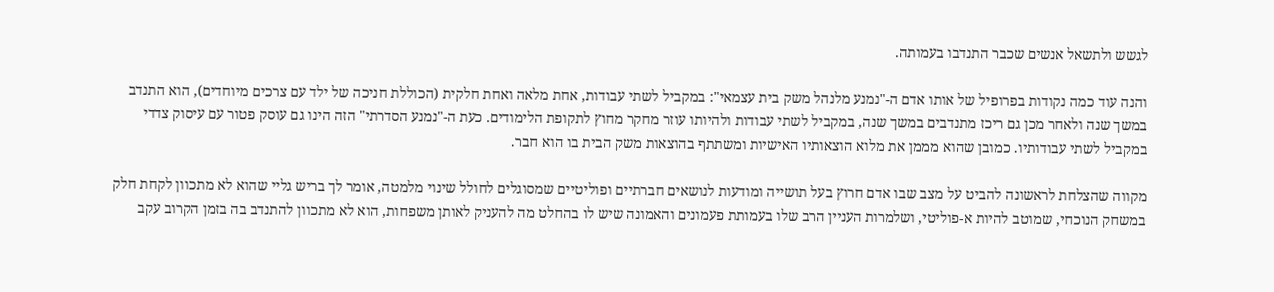לגשש ולתשאל אנשים שכבר התנדבו בעמותה.

והנה עוד כמה נקודות בפרופיל של אותו אדם ה-"נמנע מלנהל משק בית עצמאי": במקביל לשתי עבודות, אחת מלאה ואחת חלקית (הכוללת חניכה של ילד עם צרכים מיוחדים), הוא התנדב במשך שנה ולאחר מכן גם ריכז מתנדבים במשך שנה, במקביל לשתי עבודות ולהיותו עוזר מחקר מחוץ לתקופת הלימודים. כעת ה-"נמנע הסדרתי" הזה הינו גם עוסק פטור עם עיסוק צדדי במקביל לשתי עבודותיו. כמובן שהוא מממן את מלוא הוצאותיו האישיות ומשתתף בהוצאות משק הבית בו הוא חבר.

מקווה שהצלחת לראשונה להביט על מצב שבו אדם חרוץ בעל תושייה ומודעות לנושאים חברתיים ופוליטיים שמסוגלים לחולל שינוי מלמטה, אומר לך בריש גליי שהוא לא מתכוון לקחת חלק במשחק הנוכחי, שמוטב להיות א-פוליטי, ושלמרות העניין הרב שלו בעמותת פעמונים והאמונה שיש לו בהחלט מה להעניק לאותן משפחות, הוא לא מתכוון להתנדב בה בזמן הקרוב עקב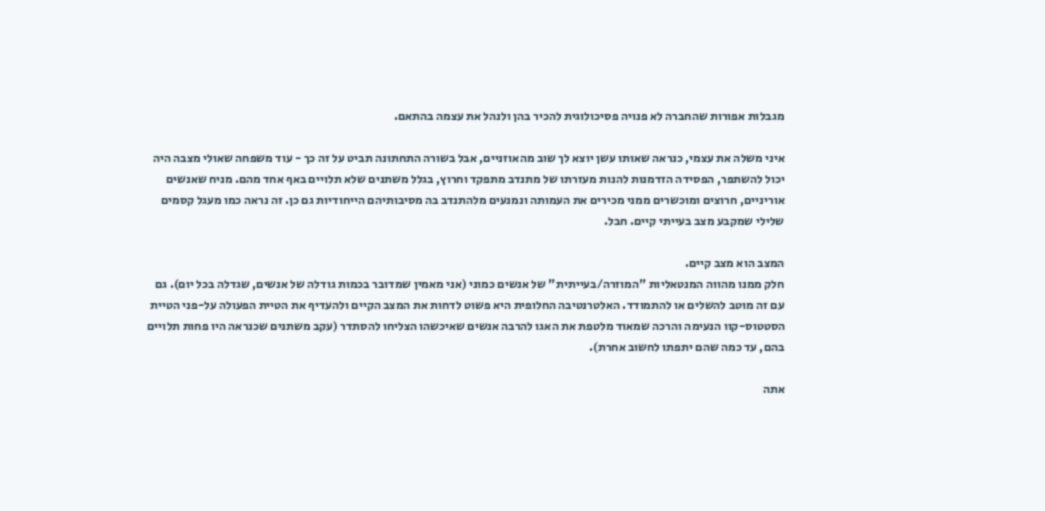מגבלות אפורות שהחברה לא פנויה פסיכולוגית להכיר בהן ולנהל את עצמה בהתאם.

איני משלה את עצמי, כנראה שאותו עשן יוצא לך שוב מהאוזניים, אבל בשורה התחתונה תביט על זה כך - עוד משפחה שאולי מצבה היה יכול להשתפר, הפסידה הזדמנות להנות מעזרתו של מתנדב מתפקד וחרוץ, בגלל משתנים שלא תלויים באף אחד מהם. מניח שאנשים אוריניים, חרוצים ומוכשרים ממני מכירים את העמותה ונמנעים מלהתנדב בה מסיבותיהם הייחודיות גם כן. זה נראה כמו מעגל קסמים שלילי שמקבע מצב בעייתי קיים. חבל.

המצב הוא מצב קיים.
חלק ממנו מהווה המנטאליות "המוזרה/בעייתית" של אנשים כמוני (אני מאמין שמדובר בכמות גודלה של אנשים, שגדלה בכל יום). גם עם זה מוטב להשלים או להתמודד. האלטרנטיבה החלופית היא פשוט לדחות את המצב הקיים ולהעדיף את הטיית הפעולה על-פני הטיית הסטטוס-קוו הנעימה והרכה שמאוד מלטפת את האגו להרבה אנשים שאיכשהו הצליחו להסתדר (עקב משתנים שכנראה היו פחות תלויים בהם, עד כמה שהם יתפתו לחשוב אחרת).

אתה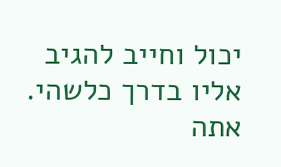יכול וחייב להגיב אליו בדרך כלשהי. אתה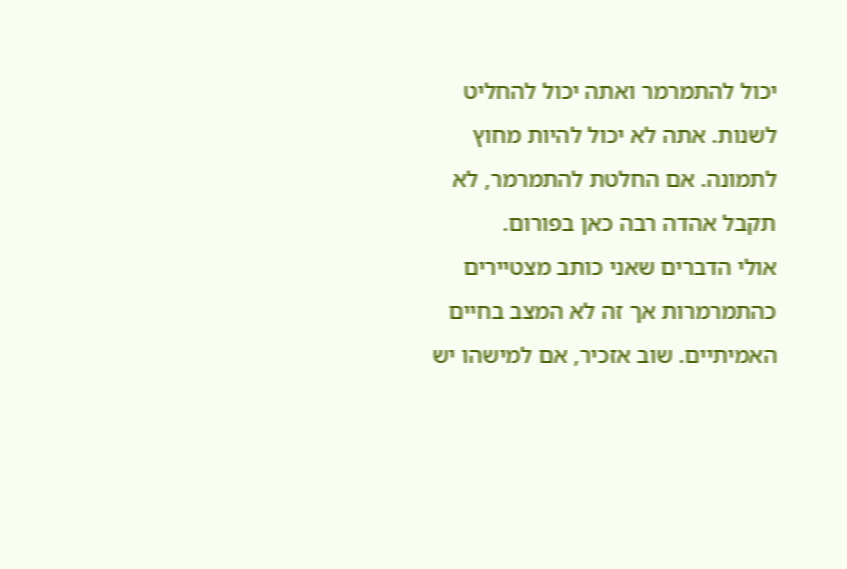יכול להתמרמר ואתה יכול להחליט לשנות. אתה לא יכול להיות מחוץ לתמונה. אם החלטת להתמרמר, לא תקבל אהדה רבה כאן בפורום.
אולי הדברים שאני כותב מצטיירים כהתמרמרות אך זה לא המצב בחיים האמיתיים. שוב אזכיר, אם למישהו יש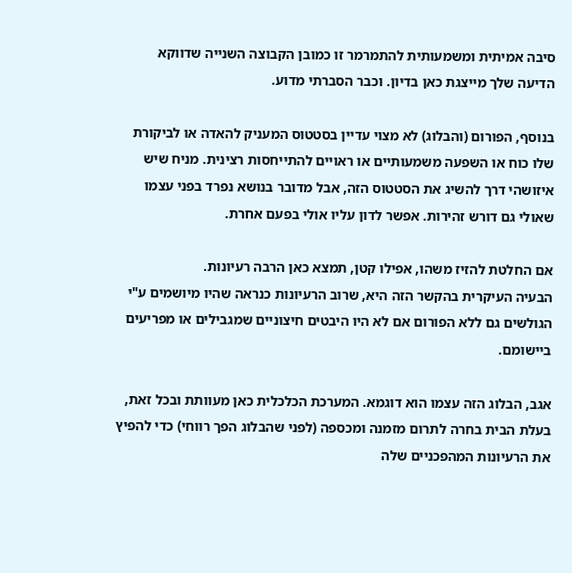סיבה אמיתית ומשמעותית להתמרמר זו כמובן הקבוצה השנייה שדווקא הדיעה שלך מייצגת כאן בדיון. וכבר הסברתי מדוע.

בנוסף, הפורום (והבלוג) לא מצוי עדיין בסטטוס המעניק להאדה או לביקורת שלו כוח או השפעה משמעותיים או ראויים להתייחסות רצינית. מניח שיש איזושהי דרך להשיג את הסטטוס הזה, אבל מדובר בנושא נפרד בפני עצמו שאולי גם דורש זהירות. אפשר לדון עליו אולי בפעם אחרת.

אם החלטת להזיז משהו, אפילו קטן, תמצא כאן הרבה רעיונות.
הבעיה העיקרית בהקשר הזה היא, שרוב הרעיונות כנראה שהיו מיושמים ע"י הגולשים גם ללא הפורום אם לא היו היבטים חיצוניים שמגבילים או מפריעים ביישומם.

אגב, הבלוג הזה עצמו הוא דוגמא. המערכת הכלכלית כאן מעוותת ובכל זאת, בעלת הבית בחרה לתרום מזמנה ומכספה (לפני שהבלוג הפך רווחי) כדי להפיץ את הרעיונות המהפכניים שלה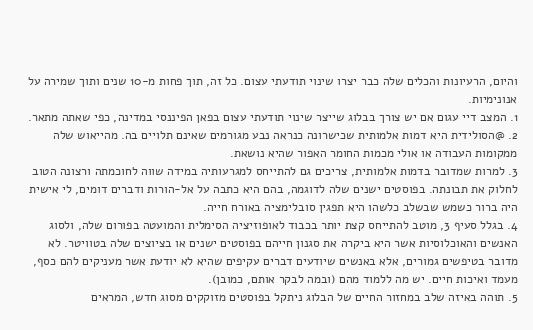והיום, הרעיונות והכלים שלה כבר יצרו שינוי תודעתי עצום. כל זה, תוך פחות מ-10 שנים ותוך שמירה על אנונימיות.
1. המצב דיי עגום אם יש צורך בבלוג שייצר שינוי תודעתי עצום בפאן הפיננסי במדינה, כפי שאתה מתאר.
2. @הסולידית היא דמות אלמותית שכישרונה כנראה נבע מגורמים שאינם תלויים בה. מהייאוש שלה ממקומות העבודה או אולי מכמות החומר האפור שהיא נושאת.
3. למרות שמדובר בדמות אלמותית, צריכים גם להתייחס למגרעותיה במידה שווה לחוכמתה ורצונה הטוב לחלוק את תבונתה. בפוסטים ישנים שלה לדוגמה, בהם היא כתבה על אל-הורות ודברים דומים, לי אישית היה ברור כשמש שבשלב כלשהו היא תפגין סובלימציה באורח חייה.
4. בגלל סעיף 3, מוטב להתייחס קצת יותר בכבוד לאופוזיציה הסימלית והמועטה בפורום שלה, ולסוג האנשים והאוכלוסיות אשר היא ביקרה את סגנון חייהם בפוסטים ישנים או בציוצים שלה בטוויטר. לא מדובר בטיפשים גמורים, אלא באנשים שיודעים דברים עקיפים שהיא לא יודעת אשר מעניקים להם כסף, מעמד ואיכות חיים. יש מה ללמוד מהם (ובמה לבקר אותם, כמובן).
5. תוהה באיזה שלב במחזור החיים של הבלוג ניתקל בפוסטים מזוקקים מסוג חדש, המראים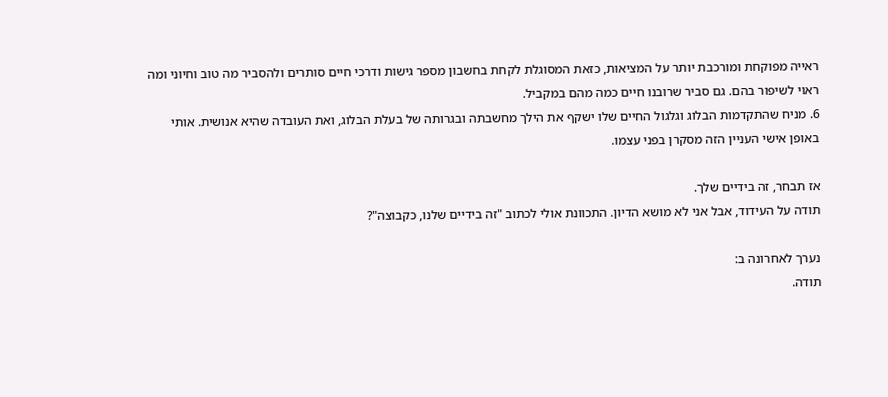ראייה מפוקחת ומורכבת יותר על המציאות, כזאת המסוגלת לקחת בחשבון מספר גישות ודרכי חיים סותרים ולהסביר מה טוב וחיוני ומה ראוי לשיפור בהם. גם סביר שרובנו חיים כמה מהם במקביל.
6. מניח שהתקדמות הבלוג וגלגול החיים שלו ישקף את הילך מחשבתה ובגרותה של בעלת הבלוג, ואת העובדה שהיא אנושית. אותי באופן אישי העניין הזה מסקרן בפני עצמו.

אז תבחר, זה בידיים שלך.
תודה על העידוד, אבל אני לא מושא הדיון. התכוונת אולי לכתוב "זה בידיים שלנו, כקבוצה"?

נערך לאחרונה ב:
תודה.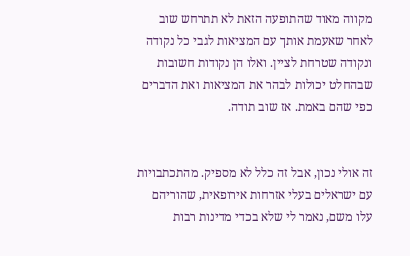מקווה מאוד שהתופעה הזאת לא תתרחש שוב לאחר שאעמת אותך עם המציאות לגבי כל נקודה ונקודה שטרחת לציין. ואלו הן נקודות חשובות שבהחלט יכולות לבהר את המציאות ואת הדברים כפי שהם באמת. אז שוב תודה.


זה אולי נכון, אבל זה כלל לא מספיק. מהתכתבויות עם ישראלים בעלי אזרחות אירופאית, שהוריהם עלו משם, נאמר לי שלא בכדי מדינות רבות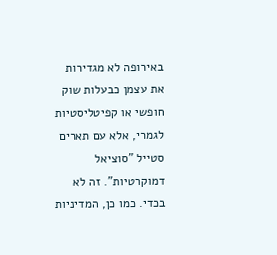באירופה לא מגדירות את עצמן כבעלות שוק חופשי או קפיטליסטיות לגמרי, אלא עם תארים סטייל "סוציאל דמוקרטיות". זה לא בכדי. כמו כן, המדיניות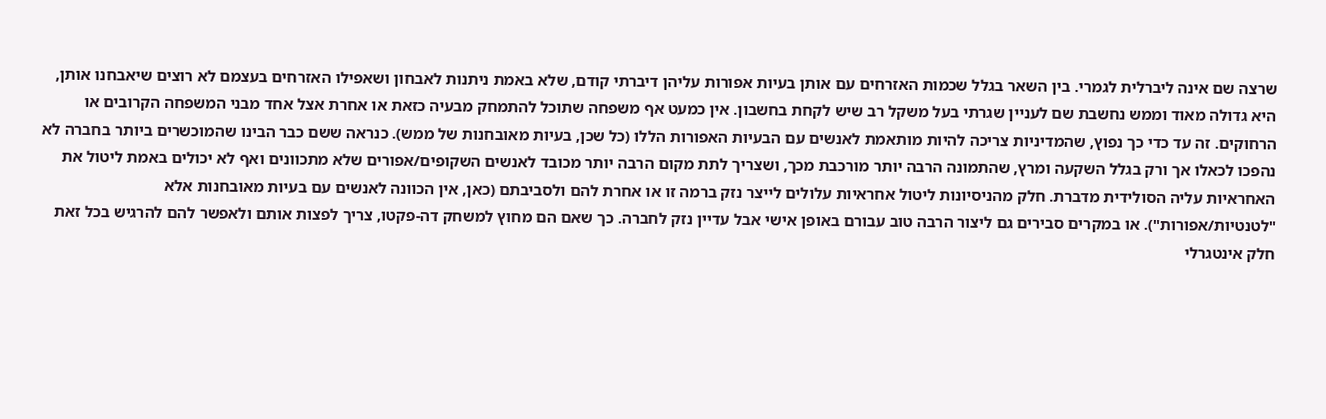שרצה שם אינה ליברלית לגמרי. בין השאר בגלל שכמות האזרחים עם אותן בעיות אפורות עליהן דיברתי קודם, שלא באמת ניתנות לאבחון ושאפילו האזרחים בעצמם לא רוצים שיאבחנו אותן, היא גדולה מאוד וממש נחשבת שם לעניין שגרתי בעל משקל רב שיש לקחת בחשבון. אין כמעט אף משפחה שתוכל להתמחק מבעיה כזאת או אחרת אצל אחד מבני המשפחה הקרובים או הרחוקים. זה עד כדי כך נפוץ, שהמדיניות צריכה להיות מותאמת לאנשים עם הבעיות האפורות הללו (כל שכן, בעיות מאובחנות של ממש). כנראה ששם כבר הבינו שהמוכשרים ביותר בחברה לא נהפכו לכאלו אך ורק בגלל השקעה ומרץ, שהתמונה הרבה יותר מורכבת מכך, ושצריך לתת מקום הרבה יותר מכובד לאנשים השקופים/אפורים שלא מתכוונים ואף לא יכולים באמת ליטול את האחראיות עליה הסולידית מדברת. חלק מהניסיונות ליטול אחראיות עלולים לייצר נזק ברמה זו או אחרת להם ולסביבתם (כאן, אין הכוונה לאנשים עם בעיות מאובחנות אלא "לטנטיות/אפורות"). או במקרים סבירים גם ליצור הרבה טוב עבורם באופן אישי אבל עדיין נזק לחברה. כך שאם הם מחוץ למשחק דה-פקטו, צריך לפצות אותם ולאפשר להם להרגיש בכל זאת חלק אינטגרלי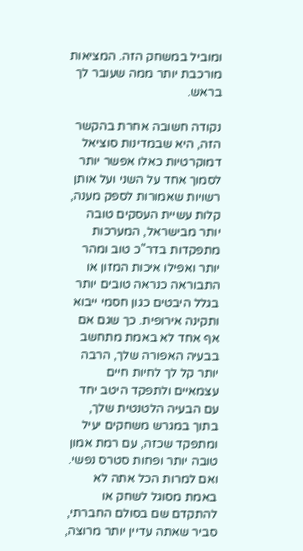ומוביל במשחק הזה. המציאות מורכבת יותר ממה שעובר לך בראש.

נקודה חשובה אחרת בהקשר הזה, היא שבמדינות סוציאל דמוקרטיות כאלו אפשר יותר לסמוך אחד על השני ועל אותן רשויות שאמורות לספק מענה, קלות עשיית העסקים טובה יותר מבישראל, המערכות מתפקדות בדר"כ טוב ומהר יותר ואפילו איכות המזון או התבוראה כנראה טובים יותר בגלל היבטים כגון חסמי ייבוא ותקינה אירופית. כך שגם אם אף אחד לא באמת מתחשב בבעיה האפורה שלך, הרבה יותר קל לך לחיות חיים עצמאיים ולתפקד היטב יחד עם הבעיה הלטנטית שלך, בתוך במגרש משחקים יעיל ומתפקד שכזה, עם רמת אמון טובה יותר ופחות סטרס נפשי. ואם למרות הכל אתה לא באמת מסוגל לשחק או להתקדם שם בסולם החברתי, סביר שאתה עדיין יותר מרוצה,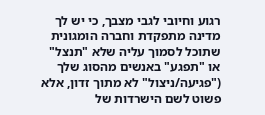רגוע וחיובי לגבי מצבך, כי יש לך מדינה מתפקדת וחברה הומגונית שתוכל לסמוך עליה שלא "תנצל" או "תפגע" באנשים מהסוג שלך ("פגיעה/ניצול" לא מתוך זדון, אלא פשוט לשם הישרדות של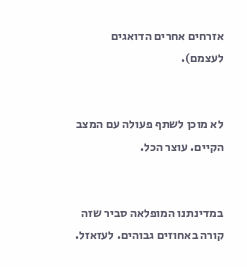אזרחים אחרים הדואגים לעצמם).


לא מוכן לשתף פעולה עם המצב הקיים. עוצר הכל.


במדינתנו המופלאה סביר שזה קורה באחוזים גבוהים. לעזאזל.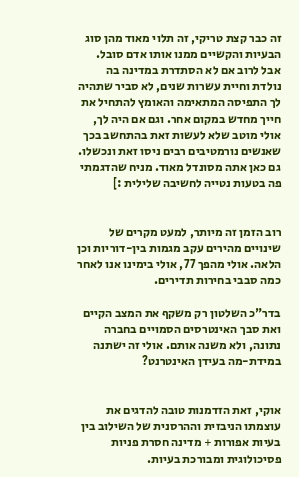זה כבר קצת טריקי, זה תלוי מאוד מהן סוג הבעיות והקשיים ממנו אותו אדם סובל. אבל לרוב אם לא הסתדרת במדינה בה נולדת וחיית עשרות שנים, לא סביר שתהיה לך התפיסה המתאימה והאומץ להתחיל את חייך מחדש במקום אחר. וגם אם היה לך, אולי מוטב שלא לעשות זאת בהתחשב בכך שאנשים נורמטיבים רבים ניסו זאת ונכשלו. גם כאן אתה מסונדל מאוד. מניח שהדגמתי פה בטעות נטייה לחשיבה שלילית :]


רוב הזמן זה מיותר, למעט מקרים של שינויים מהירים עקב מגמות בין-דוריות וכן הלאה. אולי מהפך 77, אולי בימינו אנו לאחר כמה סבבי בחירות תדירים.

בדר"כ השלטון רק משקף את המצב הקיים ואת סבך האינטרסים הסמויים בחברה נתונה, ולא משנה אותם. אולי זה ישתנה במידת-מה בעידן האינטרנט?


אוקי, זאת הזדמנות טובה להדגים את עוצמתו הניבזית וההרסנית של השילוב בין בעיות אפורות + מדינה חסרת פניות פסיכולוגית ומבורכת בעיות.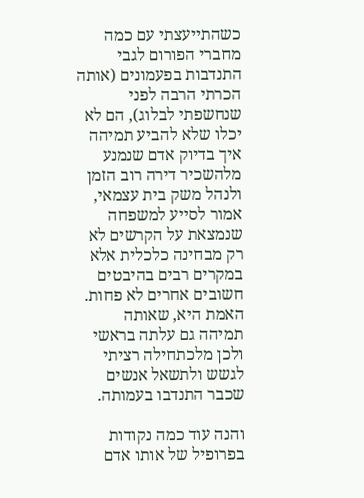כשהתייעצתי עם כמה מחברי הפורום לגבי התנדבות בפעמונים (אותה הכרתי הרבה לפני שנחשפתי לבלוג), הם לא יכלו שלא להביע תמיהה איך בדיוק אדם שנמנע מלהשכיר דירה רוב הזמן ולנהל משק בית עצמאי, אמור לסייע למשפחה שנמצאת על הקרשים לא רק מבחינה כלכלית אלא במקרים רבים בהיבטים חשובים אחרים לא פחות. האמת היא, שאותה תמיהה גם עלתה בראשי ולכן מלכתחילה רציתי לגשש ולתשאל אנשים שכבר התנדבו בעמותה.

והנה עוד כמה נקודות בפרופיל של אותו אדם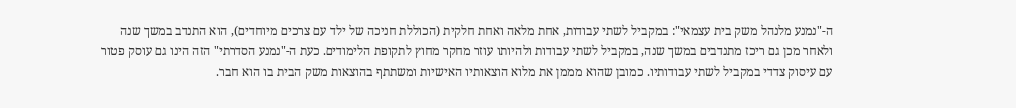ה-"נמנע מלנהל משק בית עצמאי": במקביל לשתי עבודות, אחת מלאה ואחת חלקית (הכוללת חניכה של ילד עם צרכים מיוחדים), הוא התנדב במשך שנה ולאחר מכן גם ריכז מתנדבים במשך שנה, במקביל לשתי עבודות ולהיותו עוזר מחקר מחוץ לתקופת הלימודים. כעת ה-"נמנע הסדרתי" הזה הינו גם עוסק פטור עם עיסוק צדדי במקביל לשתי עבודותיו. כמובן שהוא מממן את מלוא הוצאותיו האישיות ומשתתף בהוצאות משק הבית בו הוא חבר.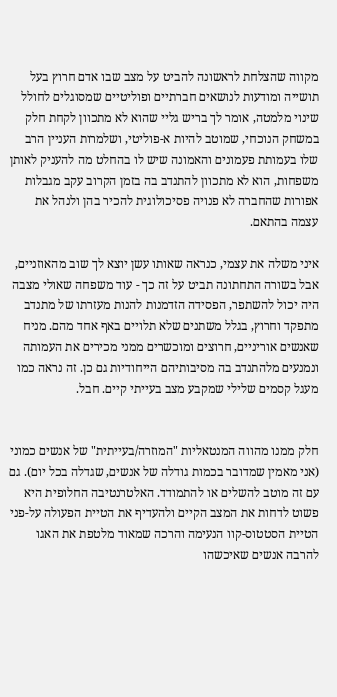מקווה שהצלחת לראשונה להביט על מצב שבו אדם חרוץ בעל תושייה ומודעות לנושאים חברתיים ופוליטיים שמסוגלים לחולל שינוי מלמטה, אומר לך בריש גליי שהוא לא מתכוון לקחת חלק במשחק הנוכחי, שמוטב להיות א-פוליטי, ושלמרות העניין הרב שלו בעמותת פעמונים והאמונה שיש לו בהחלט מה להעניק לאותן משפחות, הוא לא מתכוון להתנדב בה בזמן הקרוב עקב מגבלות אפורות שהחברה לא פנויה פסיכולוגית להכיר בהן ולנהל את עצמה בהתאם.

איני משלה את עצמי, כנראה שאותו עשן יוצא לך שוב מהאוזניים, אבל בשורה התחתונה תביט על זה כך - עוד משפחה שאולי מצבה היה יכול להשתפר, הפסידה הזדמנות להנות מעזרתו של מתנדב מתפקד וחרוץ, בגלל משתנים שלא תלויים באף אחד מהם. מניח שאנשים אוריניים, חרוצים ומוכשרים ממני מכירים את העמותה ונמנעים מלהתנדב בה מסיבותיהם הייחודיות גם כן. זה נראה כמו מעגל קסמים שלילי שמקבע מצב בעייתי קיים. חבל.


חלק ממנו מהווה המנטאליות "המוזרה/בעייתית" של אנשים כמוני (אני מאמין שמדובר בכמות גודלה של אנשים, שגדלה בכל יום). גם עם זה מוטב להשלים או להתמודד. האלטרנטיבה החלופית היא פשוט לדחות את המצב הקיים ולהעדיף את הטיית הפעולה על-פני הטיית הסטטוס-קוו הנעימה והרכה שמאוד מלטפת את האגו להרבה אנשים שאיכשהו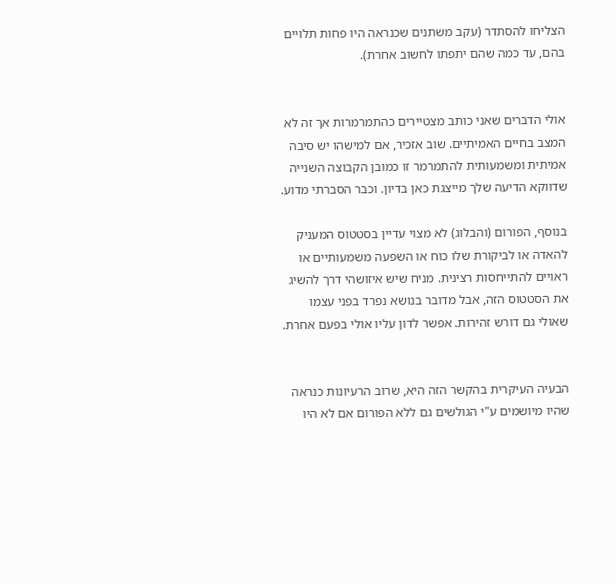הצליחו להסתדר (עקב משתנים שכנראה היו פחות תלויים בהם, עד כמה שהם יתפתו לחשוב אחרת).


אולי הדברים שאני כותב מצטיירים כהתמרמרות אך זה לא המצב בחיים האמיתיים. שוב אזכיר, אם למישהו יש סיבה אמיתית ומשמעותית להתמרמר זו כמובן הקבוצה השנייה שדווקא הדיעה שלך מייצגת כאן בדיון. וכבר הסברתי מדוע.

בנוסף, הפורום (והבלוג) לא מצוי עדיין בסטטוס המעניק להאדה או לביקורת שלו כוח או השפעה משמעותיים או ראויים להתייחסות רצינית. מניח שיש איזושהי דרך להשיג את הסטטוס הזה, אבל מדובר בנושא נפרד בפני עצמו שאולי גם דורש זהירות. אפשר לדון עליו אולי בפעם אחרת.


הבעיה העיקרית בהקשר הזה היא, שרוב הרעיונות כנראה שהיו מיושמים ע"י הגולשים גם ללא הפורום אם לא היו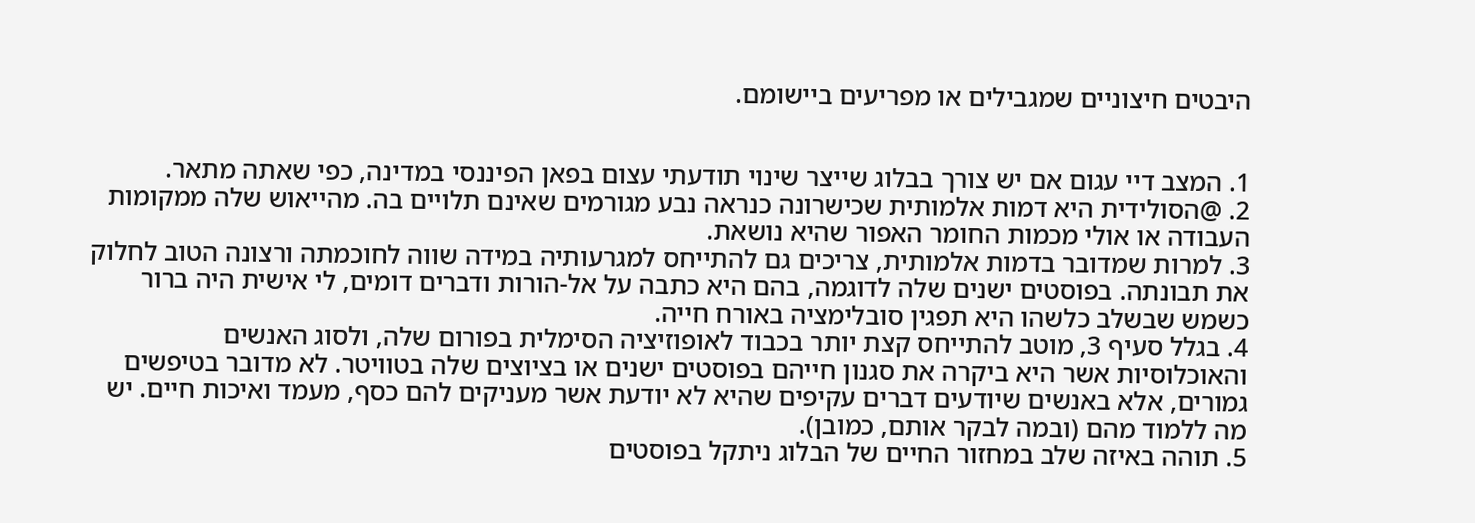היבטים חיצוניים שמגבילים או מפריעים ביישומם.


1. המצב דיי עגום אם יש צורך בבלוג שייצר שינוי תודעתי עצום בפאן הפיננסי במדינה, כפי שאתה מתאר.
2. @הסולידית היא דמות אלמותית שכישרונה כנראה נבע מגורמים שאינם תלויים בה. מהייאוש שלה ממקומות העבודה או אולי מכמות החומר האפור שהיא נושאת.
3. למרות שמדובר בדמות אלמותית, צריכים גם להתייחס למגרעותיה במידה שווה לחוכמתה ורצונה הטוב לחלוק את תבונתה. בפוסטים ישנים שלה לדוגמה, בהם היא כתבה על אל-הורות ודברים דומים, לי אישית היה ברור כשמש שבשלב כלשהו היא תפגין סובלימציה באורח חייה.
4. בגלל סעיף 3, מוטב להתייחס קצת יותר בכבוד לאופוזיציה הסימלית בפורום שלה, ולסוג האנשים והאוכלוסיות אשר היא ביקרה את סגנון חייהם בפוסטים ישנים או בציוצים שלה בטוויטר. לא מדובר בטיפשים גמורים, אלא באנשים שיודעים דברים עקיפים שהיא לא יודעת אשר מעניקים להם כסף, מעמד ואיכות חיים. יש מה ללמוד מהם (ובמה לבקר אותם, כמובן).
5. תוהה באיזה שלב במחזור החיים של הבלוג ניתקל בפוסטים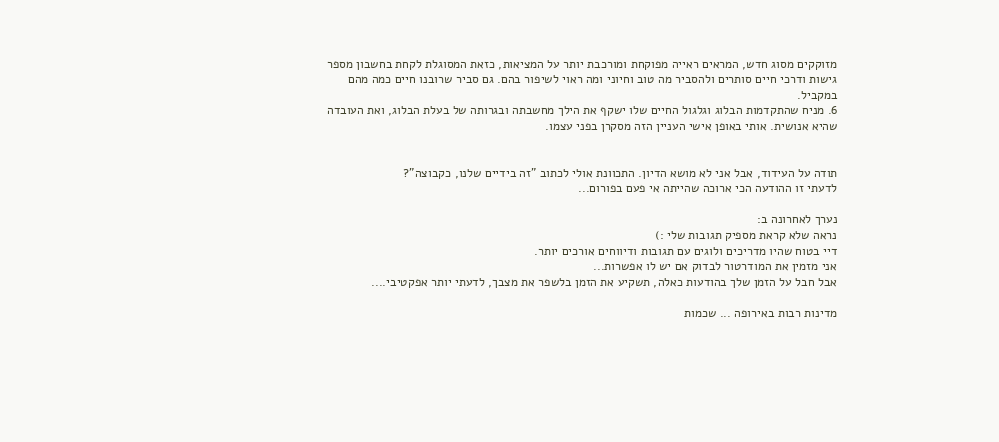מזוקקים מסוג חדש, המראים ראייה מפוקחת ומורכבת יותר על המציאות, כזאת המסוגלת לקחת בחשבון מספר גישות ודרכי חיים סותרים ולהסביר מה טוב וחיוני ומה ראוי לשיפור בהם. גם סביר שרובנו חיים כמה מהם במקביל.
6. מניח שהתקדמות הבלוג וגלגול החיים שלו ישקף את הילך מחשבתה ובגרותה של בעלת הבלוג, ואת העובדה שהיא אנושית. אותי באופן אישי העניין הזה מסקרן בפני עצמו.


תודה על העידוד, אבל אני לא מושא הדיון. התכוונת אולי לכתוב "זה בידיים שלנו, כקבוצה"?
לדעתי זו ההודעה הכי ארוכה שהייתה אי פעם בפורום...

נערך לאחרונה ב:
נראה שלא קראת מספיק תגובות שלי :)
דיי בטוח שהיו מדריכים ולוגים עם תגובות ודיווחים אורכים יותר.
אני מזמין את המודרטור לבדוק אם יש לו אפשרות...
אבל חבל על הזמן שלך בהודעות כאלה, תשקיע את הזמן בלשפר את מצבך, לדעתי יותר אפקטיבי....

מדינות רבות באירופה ... שכמות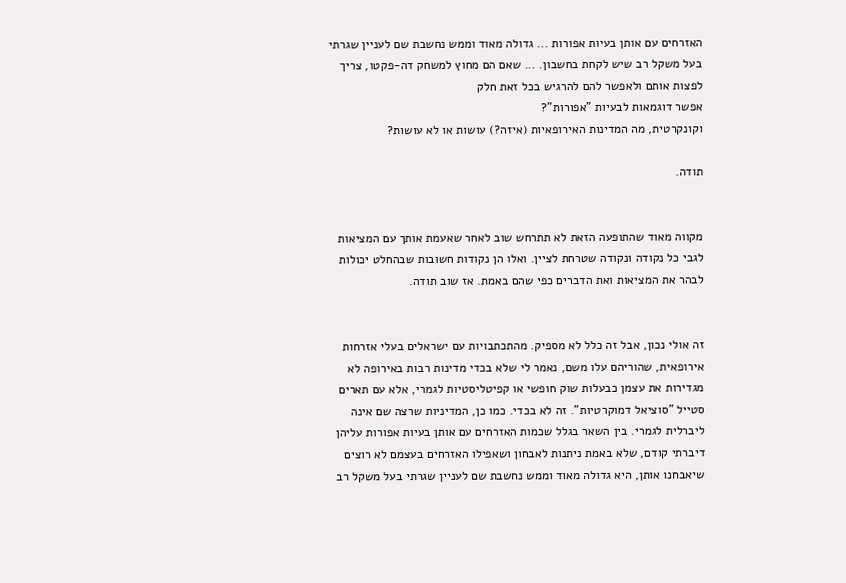האזרחים עם אותן בעיות אפורות ... גדולה מאוד וממש נחשבת שם לעניין שגרתי בעל משקל רב שיש לקחת בחשבון. ... שאם הם מחוץ למשחק דה-פקטו, צריך לפצות אותם ולאפשר להם להרגיש בכל זאת חלק
אפשר דוגמאות לבעיות "אפורות"?
וקונקרטית, מה המדינות האירופאיות (איזה?) עושות או לא עושות?

תודה.


מקווה מאוד שהתופעה הזאת לא תתרחש שוב לאחר שאעמת אותך עם המציאות לגבי כל נקודה ונקודה שטרחת לציין. ואלו הן נקודות חשובות שבהחלט יכולות לבהר את המציאות ואת הדברים כפי שהם באמת. אז שוב תודה.


זה אולי נכון, אבל זה כלל לא מספיק. מהתכתבויות עם ישראלים בעלי אזרחות אירופאית, שהוריהם עלו משם, נאמר לי שלא בכדי מדינות רבות באירופה לא מגדירות את עצמן כבעלות שוק חופשי או קפיטליסטיות לגמרי, אלא עם תארים סטייל "סוציאל דמוקרטיות". זה לא בכדי. כמו כן, המדיניות שרצה שם אינה ליברלית לגמרי. בין השאר בגלל שכמות האזרחים עם אותן בעיות אפורות עליהן דיברתי קודם, שלא באמת ניתנות לאבחון ושאפילו האזרחים בעצמם לא רוצים שיאבחנו אותן, היא גדולה מאוד וממש נחשבת שם לעניין שגרתי בעל משקל רב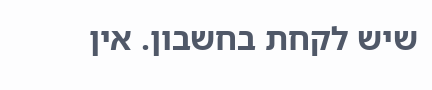שיש לקחת בחשבון. אין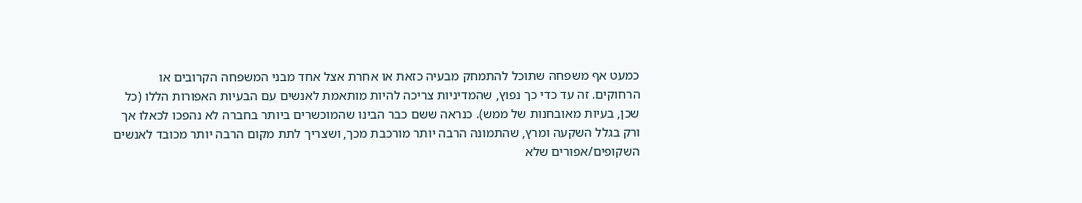כמעט אף משפחה שתוכל להתמחק מבעיה כזאת או אחרת אצל אחד מבני המשפחה הקרובים או הרחוקים. זה עד כדי כך נפוץ, שהמדיניות צריכה להיות מותאמת לאנשים עם הבעיות האפורות הללו (כל שכן, בעיות מאובחנות של ממש). כנראה ששם כבר הבינו שהמוכשרים ביותר בחברה לא נהפכו לכאלו אך ורק בגלל השקעה ומרץ, שהתמונה הרבה יותר מורכבת מכך, ושצריך לתת מקום הרבה יותר מכובד לאנשים השקופים/אפורים שלא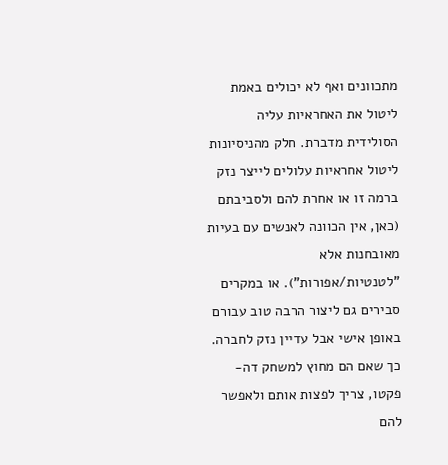מתכוונים ואף לא יכולים באמת ליטול את האחראיות עליה הסולידית מדברת. חלק מהניסיונות ליטול אחראיות עלולים לייצר נזק ברמה זו או אחרת להם ולסביבתם (כאן, אין הכוונה לאנשים עם בעיות מאובחנות אלא "לטנטיות/אפורות"). או במקרים סבירים גם ליצור הרבה טוב עבורם באופן אישי אבל עדיין נזק לחברה. כך שאם הם מחוץ למשחק דה-פקטו, צריך לפצות אותם ולאפשר להם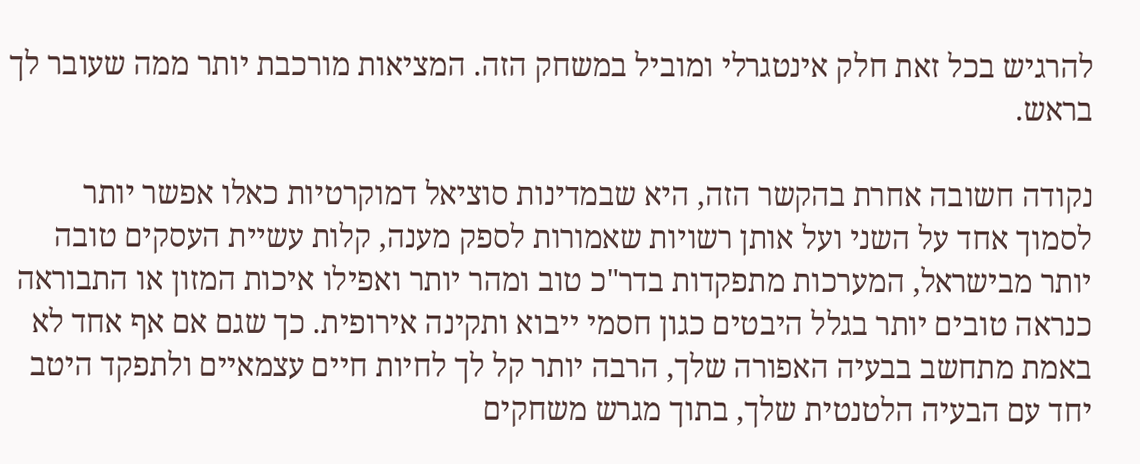להרגיש בכל זאת חלק אינטגרלי ומוביל במשחק הזה. המציאות מורכבת יותר ממה שעובר לך בראש.

נקודה חשובה אחרת בהקשר הזה, היא שבמדינות סוציאל דמוקרטיות כאלו אפשר יותר לסמוך אחד על השני ועל אותן רשויות שאמורות לספק מענה, קלות עשיית העסקים טובה יותר מבישראל, המערכות מתפקדות בדר"כ טוב ומהר יותר ואפילו איכות המזון או התבוראה כנראה טובים יותר בגלל היבטים כגון חסמי ייבוא ותקינה אירופית. כך שגם אם אף אחד לא באמת מתחשב בבעיה האפורה שלך, הרבה יותר קל לך לחיות חיים עצמאיים ולתפקד היטב יחד עם הבעיה הלטנטית שלך, בתוך מגרש משחקים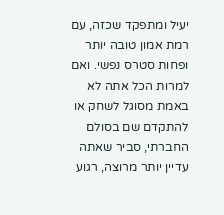יעיל ומתפקד שכזה, עם רמת אמון טובה יותר ופחות סטרס נפשי. ואם למרות הכל אתה לא באמת מסוגל לשחק או להתקדם שם בסולם החברתי, סביר שאתה עדיין יותר מרוצה, רגוע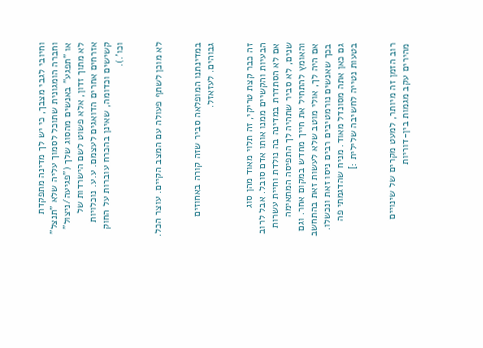וחיובי לגבי מצבך, כי יש לך מדינה מתפקדת וחברה הומגונית שתוכל לסמוך עליה שלא "תנצל" או "תפגע" באנשים מהסוג שלך ("פגיעה/ניצול" לא מתוך זדון, אלא פשוט לשם הישרדות של אזרחים אחרים הדואגים לעצמם. ע.ע. נוכלויות קשישים וכדומה, שאינן בהכרח עוברות על החוק וכו'.).


לא מוכן לשתף פעולה עם המצב הקיים. עוצר הכל.


במדינתנו המופלאה סביר שזה קורה באחוזים גבוהים. לעזאזל.


זה כבר קצת טריקי, זה תלוי מאוד מהן סוג הבעיות והקשיים ממנו אותו אדם סובל. אבל לרוב אם לא הסתדרת במדינה בה נולדת וחיית עשרות שנים, לא סביר שתהיה לך התפיסה המתאימה והאומץ להתחיל את חייך מחדש במקום אחר. וגם אם היה לך, אולי מוטב שלא לעשות זאת בהתחשב בכך שאנשים נורמטיבים רבים ניסו זאת ונכשלו. גם כאן אתה מסונדל מאוד. מניח שהדגמתי פה בטעות נטייה לחשיבה שלילית :]


רוב הזמן זה מיותר, למעט מקרים של שינויים מהירים עקב מגמות בין-דוריות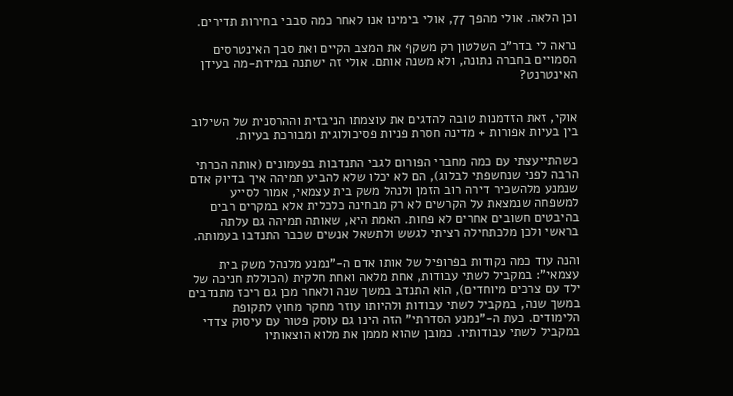וכן הלאה. אולי מהפך 77, אולי בימינו אנו לאחר כמה סבבי בחירות תדירים.

נראה לי בדר"כ השלטון רק משקף את המצב הקיים ואת סבך האינטרסים הסמויים בחברה נתונה, ולא משנה אותם. אולי זה ישתנה במידת-מה בעידן האינטרנט?


אוקי, זאת הזדמנות טובה להדגים את עוצמתו הניבזית וההרסנית של השילוב בין בעיות אפורות + מדינה חסרת פניות פסיכולוגית ומבורכת בעיות.

כשהתייעצתי עם כמה מחברי הפורום לגבי התנדבות בפעמונים (אותה הכרתי הרבה לפני שנחשפתי לבלוג), הם לא יכלו שלא להביע תמיהה איך בדיוק אדם שנמנע מלהשכיר דירה רוב הזמן ולנהל משק בית עצמאי, אמור לסייע למשפחה שנמצאת על הקרשים לא רק מבחינה כלכלית אלא במקרים רבים בהיבטים חשובים אחרים לא פחות. האמת היא, שאותה תמיהה גם עלתה בראשי ולכן מלכתחילה רציתי לגשש ולתשאל אנשים שכבר התנדבו בעמותה.

והנה עוד כמה נקודות בפרופיל של אותו אדם ה-"נמנע מלנהל משק בית עצמאי": במקביל לשתי עבודות, אחת מלאה ואחת חלקית (הכוללת חניכה של ילד עם צרכים מיוחדים), הוא התנדב במשך שנה ולאחר מכן גם ריכז מתנדבים במשך שנה, במקביל לשתי עבודות ולהיותו עוזר מחקר מחוץ לתקופת הלימודים. כעת ה-"נמנע הסדרתי" הזה הינו גם עוסק פטור עם עיסוק צדדי במקביל לשתי עבודותיו. כמובן שהוא מממן את מלוא הוצאותיו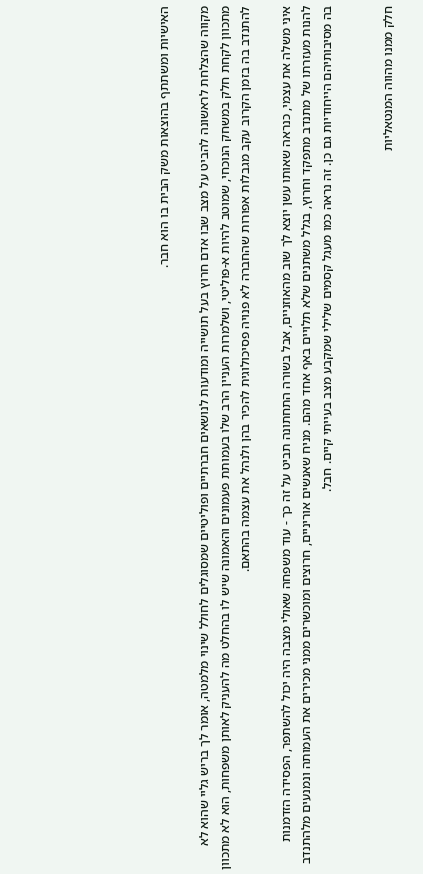האישיות ומשתתף בהוצאות משק הבית בו הוא חבר.

מקווה שהצלחת לראשונה להביט על מצב שבו אדם חרוץ בעל תושייה ומודעות לנושאים חברתיים ופוליטיים שמסוגלים לחולל שינוי מלמטה, אומר לך בריש גליי שהוא לא מתכוון לקחת חלק במשחק הנוכחי, שמוטב להיות א-פוליטי, ושלמרות העניין הרב שלו בעמותת פעמונים והאמונה שיש לו בהחלט מה להעניק לאותן משפחות, הוא לא מתכוון להתנדב בה בזמן הקרוב עקב מגבלות אפורות שהחברה לא פנויה פסיכולוגית להכיר בהן ולנהל את עצמה בהתאם.

איני משלה את עצמי, כנראה שאותו עשן יוצא לך שוב מהאוזניים, אבל בשורה התחתונה תביט על זה כך - עוד משפחה שאולי מצבה היה יכול להשתפר, הפסידה הזדמנות להנות מעזרתו של מתנדב מתפקד וחרוץ, בגלל משתנים שלא תלויים באף אחד מהם. מניח שאנשים אוריניים, חרוצים ומוכשרים ממני מכירים את העמותה ונמנעים מלהתנדב בה מסיבותיהם הייחודיות גם כן. זה נראה כמו מעגל קסמים שלילי שמקבע מצב בעייתי קיים. חבל.


חלק ממנו מהווה המנטאליות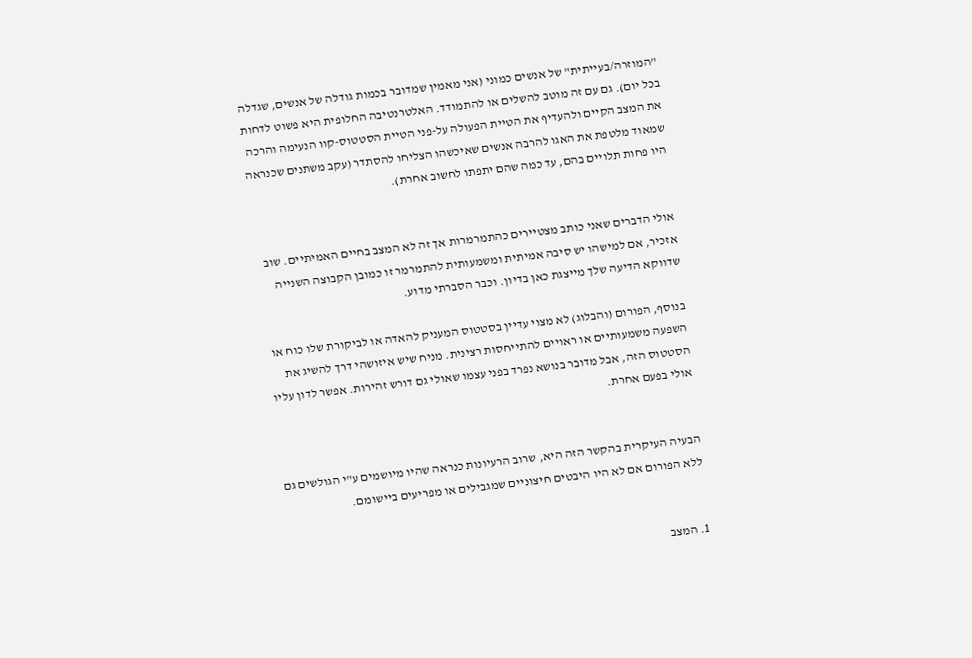"המוזרה/בעייתית" של אנשים כמוני (אני מאמין שמדובר בכמות גודלה של אנשים, שגדלה בכל יום). גם עם זה מוטב להשלים או להתמודד. האלטרנטיבה החלופית היא פשוט לדחות את המצב הקיים ולהעדיף את הטיית הפעולה על-פני הטיית הסטטוס-קוו הנעימה והרכה שמאוד מלטפת את האגו להרבה אנשים שאיכשהו הצליחו להסתדר (עקב משתנים שכנראה היו פחות תלויים בהם, עד כמה שהם יתפתו לחשוב אחרת).


אולי הדברים שאני כותב מצטיירים כהתמרמרות אך זה לא המצב בחיים האמיתיים. שוב אזכיר, אם למישהו יש סיבה אמיתית ומשמעותית להתמרמר זו כמובן הקבוצה השנייה שדווקא הדיעה שלך מייצגת כאן בדיון. וכבר הסברתי מדוע.

בנוסף, הפורום (והבלוג) לא מצוי עדיין בסטטוס המעניק להאדה או לביקורת שלו כוח או השפעה משמעותיים או ראויים להתייחסות רצינית. מניח שיש איזושהי דרך להשיג את הסטטוס הזה, אבל מדובר בנושא נפרד בפני עצמו שאולי גם דורש זהירות. אפשר לדון עליו אולי בפעם אחרת.


הבעיה העיקרית בהקשר הזה היא, שרוב הרעיונות כנראה שהיו מיושמים ע"י הגולשים גם ללא הפורום אם לא היו היבטים חיצוניים שמגבילים או מפריעים ביישומם.


1. המצב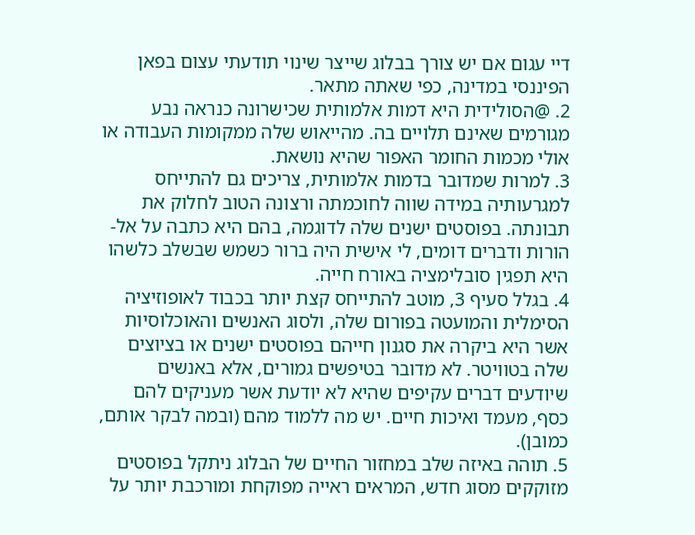דיי עגום אם יש צורך בבלוג שייצר שינוי תודעתי עצום בפאן הפיננסי במדינה, כפי שאתה מתאר.
2. @הסולידית היא דמות אלמותית שכישרונה כנראה נבע מגורמים שאינם תלויים בה. מהייאוש שלה ממקומות העבודה או אולי מכמות החומר האפור שהיא נושאת.
3. למרות שמדובר בדמות אלמותית, צריכים גם להתייחס למגרעותיה במידה שווה לחוכמתה ורצונה הטוב לחלוק את תבונתה. בפוסטים ישנים שלה לדוגמה, בהם היא כתבה על אל-הורות ודברים דומים, לי אישית היה ברור כשמש שבשלב כלשהו היא תפגין סובלימציה באורח חייה.
4. בגלל סעיף 3, מוטב להתייחס קצת יותר בכבוד לאופוזיציה הסימלית והמועטה בפורום שלה, ולסוג האנשים והאוכלוסיות אשר היא ביקרה את סגנון חייהם בפוסטים ישנים או בציוצים שלה בטוויטר. לא מדובר בטיפשים גמורים, אלא באנשים שיודעים דברים עקיפים שהיא לא יודעת אשר מעניקים להם כסף, מעמד ואיכות חיים. יש מה ללמוד מהם (ובמה לבקר אותם, כמובן).
5. תוהה באיזה שלב במחזור החיים של הבלוג ניתקל בפוסטים מזוקקים מסוג חדש, המראים ראייה מפוקחת ומורכבת יותר על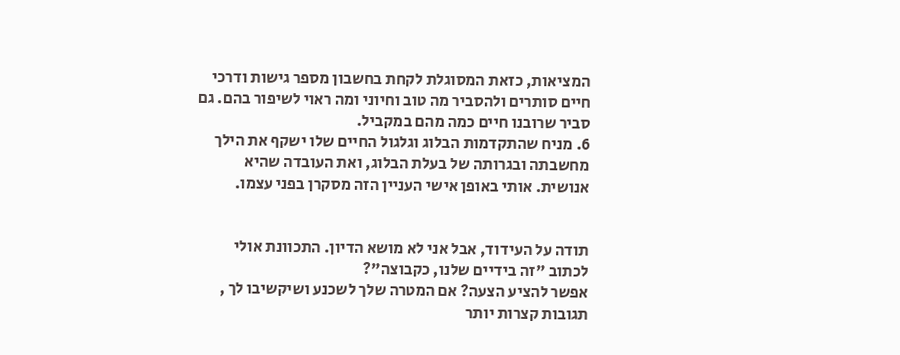המציאות, כזאת המסוגלת לקחת בחשבון מספר גישות ודרכי חיים סותרים ולהסביר מה טוב וחיוני ומה ראוי לשיפור בהם. גם סביר שרובנו חיים כמה מהם במקביל.
6. מניח שהתקדמות הבלוג וגלגול החיים שלו ישקף את הילך מחשבתה ובגרותה של בעלת הבלוג, ואת העובדה שהיא אנושית. אותי באופן אישי העניין הזה מסקרן בפני עצמו.


תודה על העידוד, אבל אני לא מושא הדיון. התכוונת אולי לכתוב "זה בידיים שלנו, כקבוצה"?
אפשר להציע הצעה? אם המטרה שלך לשכנע ושיקשיבו לך , תגובות קצרות יותר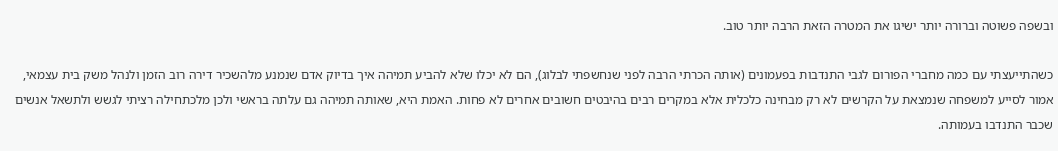ובשפה פשוטה וברורה יותר ישיגו את המטרה הזאת הרבה יותר טוב.

כשהתייעצתי עם כמה מחברי הפורום לגבי התנדבות בפעמונים (אותה הכרתי הרבה לפני שנחשפתי לבלוג), הם לא יכלו שלא להביע תמיהה איך בדיוק אדם שנמנע מלהשכיר דירה רוב הזמן ולנהל משק בית עצמאי, אמור לסייע למשפחה שנמצאת על הקרשים לא רק מבחינה כלכלית אלא במקרים רבים בהיבטים חשובים אחרים לא פחות. האמת היא, שאותה תמיהה גם עלתה בראשי ולכן מלכתחילה רציתי לגשש ולתשאל אנשים שכבר התנדבו בעמותה.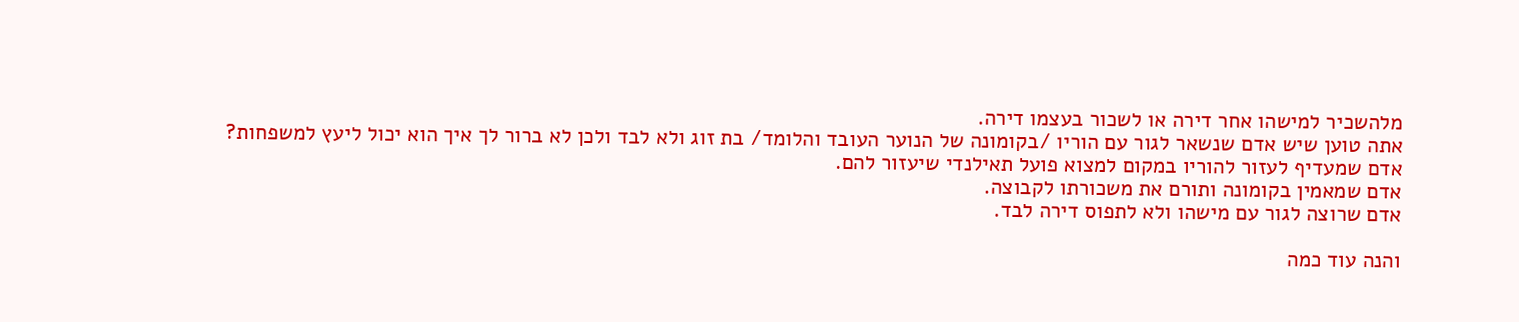מלהשכיר למישהו אחר דירה או לשכור בעצמו דירה.
אתה טוען שיש אדם שנשאר לגור עם הוריו /בקומונה של הנוער העובד והלומד/ בת זוג ולא לבד ולכן לא ברור לך איך הוא יכול ליעץ למשפחות?
אדם שמעדיף לעזור להוריו במקום למצוא פועל תאילנדי שיעזור להם.
אדם שמאמין בקומונה ותורם את משכורתו לקבוצה.
אדם שרוצה לגור עם מישהו ולא לתפוס דירה לבד.

והנה עוד כמה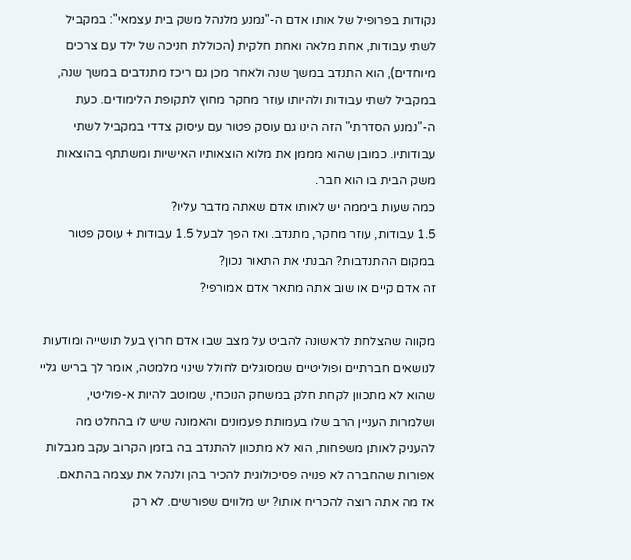נקודות בפרופיל של אותו אדם ה-"נמנע מלנהל משק בית עצמאי": במקביל לשתי עבודות, אחת מלאה ואחת חלקית (הכוללת חניכה של ילד עם צרכים מיוחדים), הוא התנדב במשך שנה ולאחר מכן גם ריכז מתנדבים במשך שנה, במקביל לשתי עבודות ולהיותו עוזר מחקר מחוץ לתקופת הלימודים. כעת ה-"נמנע הסדרתי" הזה הינו גם עוסק פטור עם עיסוק צדדי במקביל לשתי עבודותיו. כמובן שהוא מממן את מלוא הוצאותיו האישיות ומשתתף בהוצאות משק הבית בו הוא חבר.
כמה שעות ביממה יש לאותו אדם שאתה מדבר עליו?
1.5 עבודות, עוזר מחקר, מתנדב. ואז הפך לבעל 1.5 עבודות + עוסק פטור במקום ההתנדבות? הבנתי את התאור נכון?
זה אדם קיים או שוב אתה מתאר אדם אמורפי?

מקווה שהצלחת לראשונה להביט על מצב שבו אדם חרוץ בעל תושייה ומודעות לנושאים חברתיים ופוליטיים שמסוגלים לחולל שינוי מלמטה, אומר לך בריש גליי שהוא לא מתכוון לקחת חלק במשחק הנוכחי, שמוטב להיות א-פוליטי, ושלמרות העניין הרב שלו בעמותת פעמונים והאמונה שיש לו בהחלט מה להעניק לאותן משפחות, הוא לא מתכוון להתנדב בה בזמן הקרוב עקב מגבלות אפורות שהחברה לא פנויה פסיכולוגית להכיר בהן ולנהל את עצמה בהתאם.
אז מה אתה רוצה להכריח אותו? יש מלווים שפורשים. לא רק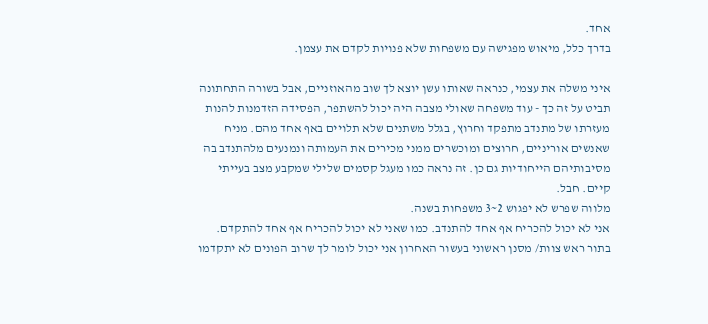אחד.
בדרך כלל, מיאוש מפגישה עם משפחות שלא פנויות לקדם את עצמן.

איני משלה את עצמי, כנראה שאותו עשן יוצא לך שוב מהאוזניים, אבל בשורה התחתונה תביט על זה כך - עוד משפחה שאולי מצבה היה יכול להשתפר, הפסידה הזדמנות להנות מעזרתו של מתנדב מתפקד וחרוץ, בגלל משתנים שלא תלויים באף אחד מהם. מניח שאנשים אוריניים, חרוצים ומוכשרים ממני מכירים את העמותה ונמנעים מלהתנדב בה מסיבותיהם הייחודיות גם כן. זה נראה כמו מעגל קסמים שלילי שמקבע מצב בעייתי קיים. חבל.
מלווה שפרש לא יפגוש 2~3 משפחות בשנה.
אני לא יכול להכריח אף אחד להתנדב. כמו שאני לא יכול להכריח אף אחד להתקדם.
בתור ראש צוות/ מסנן ראשוני בעשור האחרון אני יכול לומר לך שרוב הפונים לא יתקדמו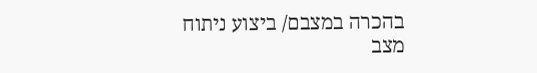בהכרה במצבם/ ביצוע ניתוח מצב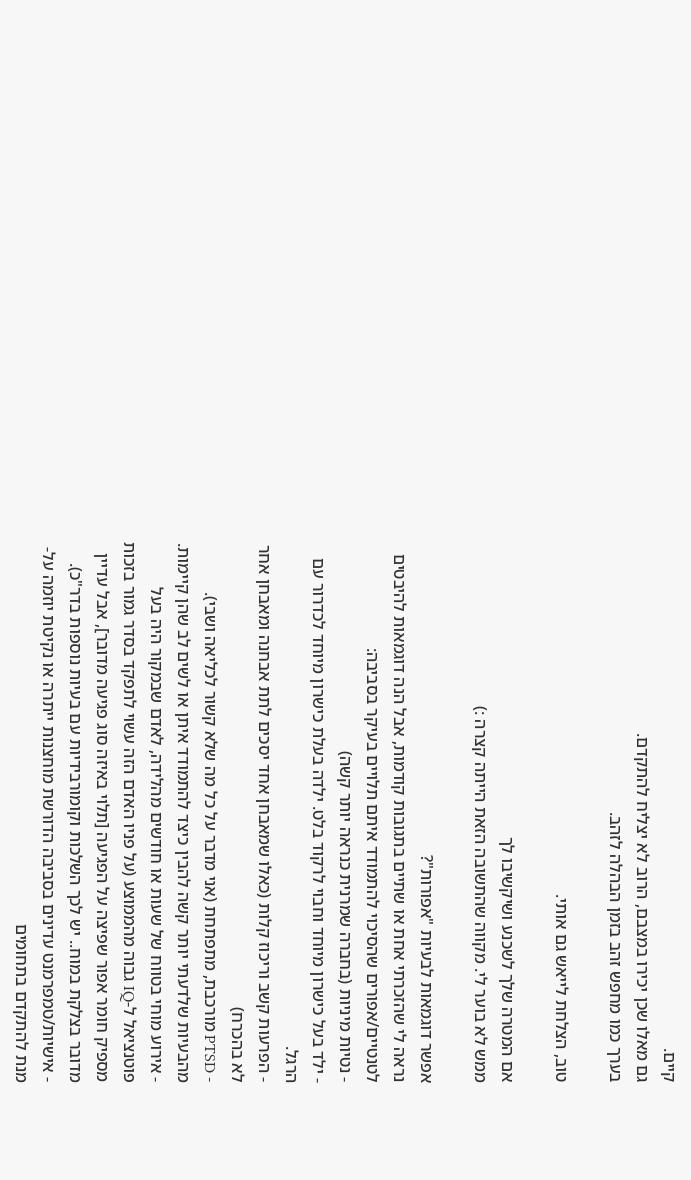קיים.
גם מאלו שכן יכירו במצבם, הרוב לא יצליח להתקדם.
בערך כמו מחפש זהב בזמן הבהלה לזהב.

טוב, הצלחת לייאש גם אותי.

אם המטרה שלך לשכנע ושיקשיבו לך
ממש לא בוער לי. מקווה שהתשובה הזאת הייתה קצרה :)

אפשר דוגמאות לבעיות "אפורות"?
נראה לי שהזכרתי אחת או שתיים בתגובות קודמות, אבל הנה דוגמאות להיבטים לטנטיים/אפורים שהסיכוי להתמודד איתם תלויים בעיקר בסביבה:
- נטיות מיניות (בחברה שמרנית כנראה יותר קשה)
- ילד בעל כישרון מיוחד וחבוי לרקוד בלט. ילדה בעלת כישרון מיוחד לכדרור עם הרגל.
- הפרעות קשב וריכוז קלות (כאלו שמאבחן אחד יסכים לתת אבחנה ומאבחן אחר לא בהכרח)
- PTSD מורכבת, מתפתחת (אני מדבר על כל מה שלא קשור לכליאה ושבי). מהבעיות שלדעתי יותר קשה להבין כיצד להתמודד איתן או לשים לב שהן קיימות.
- אירוע מוחי בטווח של שעות או חודשים מהלידה, לאדם שבמקור היה בעל פוטנציאל ל-IQ גבוה מהממוצע (על פניו האדם הזה עשוי לתפקד בסדר גמור בזכות מספיק חומר אפור שפיצה על הפגיעה [תלוי באיזה סוג פגיעה מדובר], אבל עדיין מדובר בצלקת במוח.. יש לכך השלכות וקומורבידיות עם בעיות נוספות בדר"כ).
- אישיות/טמפרמנט עדינים בסביבה הדורשת מוחצנות ייתרה או נקיטת יוזמה על-מנת להתקדם בתחומים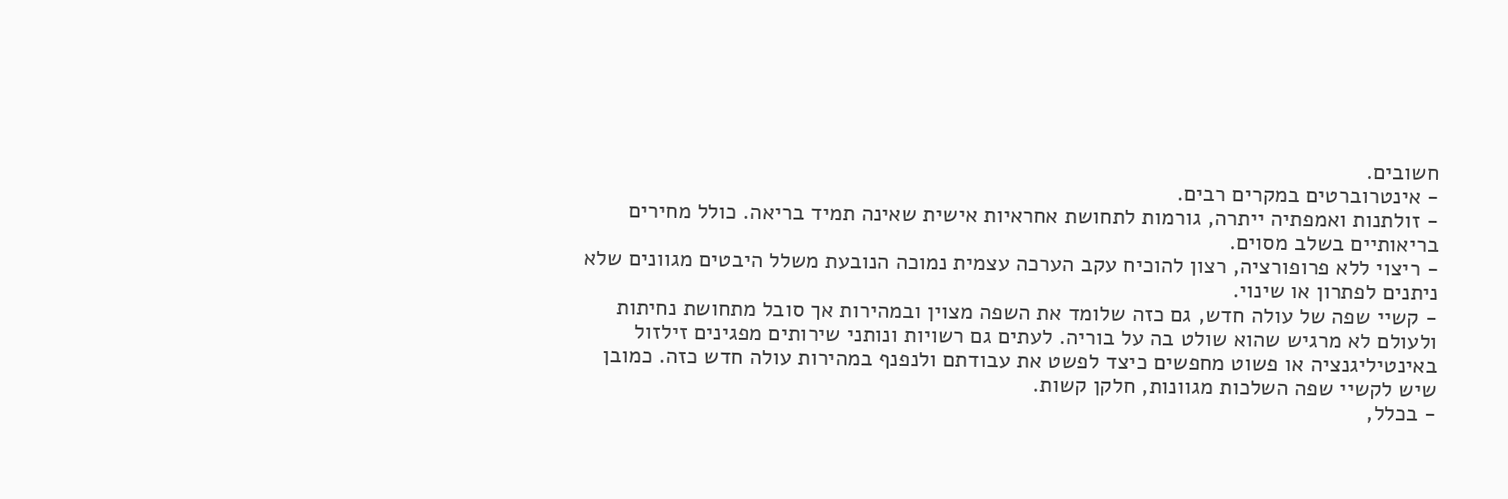חשובים.
- אינטרוברטים במקרים רבים.
- זולתנות ואמפתיה ייתרה, גורמות לתחושת אחראיות אישית שאינה תמיד בריאה. כולל מחירים בריאותיים בשלב מסוים.
- ריצוי ללא פרופורציה, רצון להוכיח עקב הערכה עצמית נמוכה הנובעת משלל היבטים מגוונים שלא ניתנים לפתרון או שינוי.
- קשיי שפה של עולה חדש, גם כזה שלומד את השפה מצוין ובמהירות אך סובל מתחושת נחיתות ולעולם לא מרגיש שהוא שולט בה על בוריה. לעתים גם רשויות ונותני שירותים מפגינים זילזול באינטיליגנציה או פשוט מחפשים כיצד לפשט את עבודתם ולנפנף במהירות עולה חדש כזה. כמובן שיש לקשיי שפה השלכות מגוונות, חלקן קשות.
- בכלל,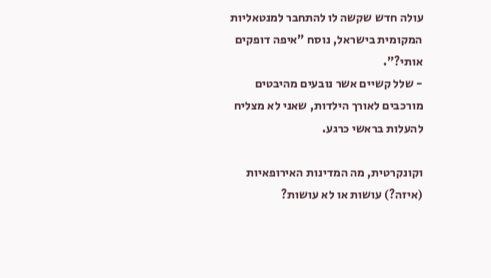עולה חדש שקשה לו להתחבר למנטאליות המקומית בישראל, נוסח "איפה דופקים אותי?".
- שלל קשיים אשר נובעים מהיבטים מורכבים לאורך הילדות, שאני לא מצליח להעלות בראשי כרגע.

וקונקרטית, מה המדינות האירופאיות (איזה?) עושות או לא עושות?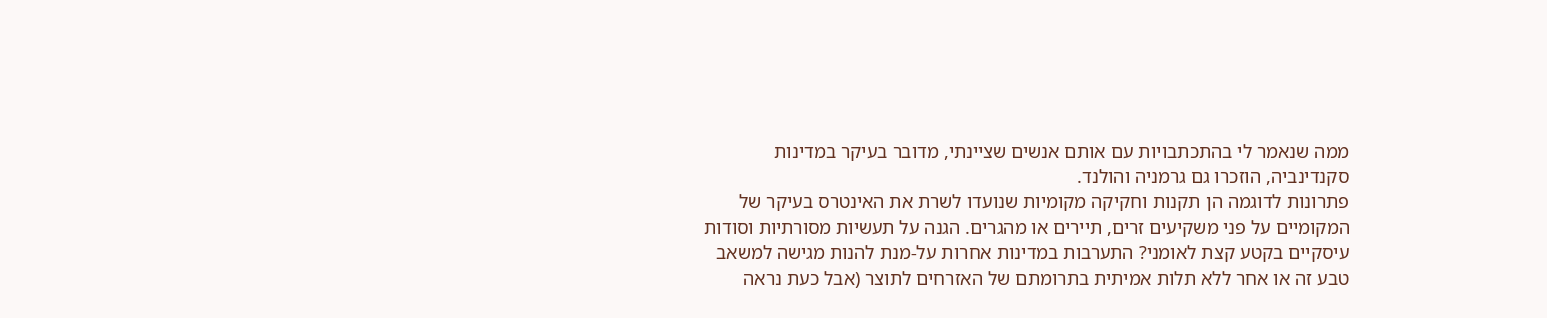ממה שנאמר לי בהתכתבויות עם אותם אנשים שציינתי, מדובר בעיקר במדינות סקנדינביה, הוזכרו גם גרמניה והולנד.
פתרונות לדוגמה הן תקנות וחקיקה מקומיות שנועדו לשרת את האינטרס בעיקר של המקומיים על פני משקיעים זרים, תיירים או מהגרים. הגנה על תעשיות מסורתיות וסודות עיסקיים בקטע קצת לאומני? התערבות במדינות אחרות על-מנת להנות מגישה למשאב טבע זה או אחר ללא תלות אמיתית בתרומתם של האזרחים לתוצר (אבל כעת נראה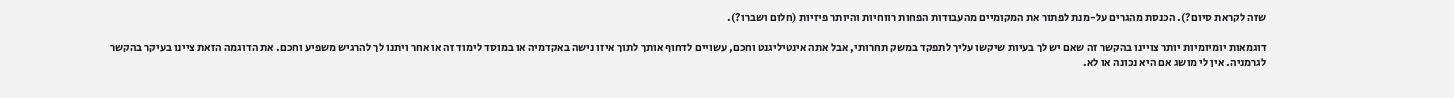שזה לקראת סיום?). הכנסת מהגרים על-מנת לפתור את המקומיים מהעבודות הפחות רווחיות והיותר פיזיות (חלום ושברו?).

דוגמאות יומיומיות יותר צויינו בהקשר זה שאם יש לך בעיות שיקשו עליך לתפקד במשק תחרותי, אבל אתה אינטיליגנט וחכם, עשויים לדחוף אותך לתוך איזו נישה באקדמיה או במוסד לימוד זה או אחר ויתנו לך להרגיש משפיע וחכם. את הדוגמה הזאת ציינו בעיקר בהקשר לגרמניה. אין לי מושג אם היא נכונה או לא.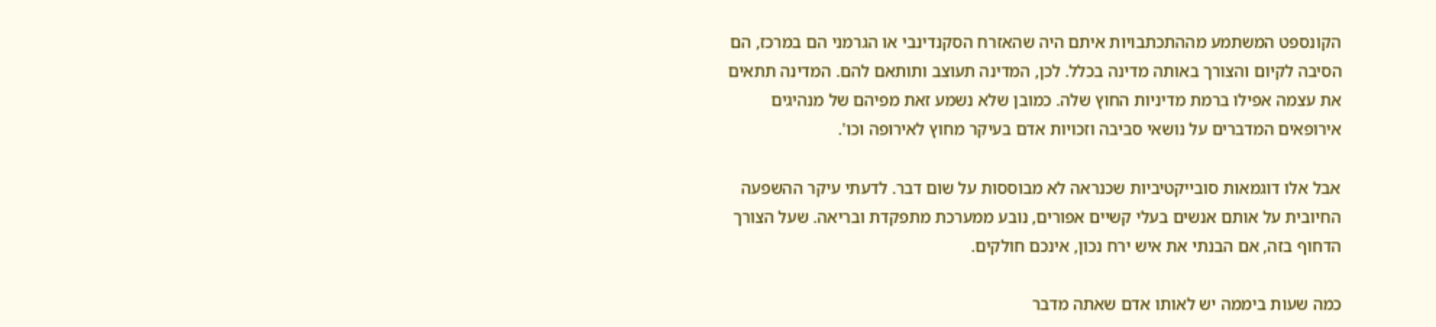הקונספט המשתמע מההתכתבויות איתם היה שהאזרח הסקנדינבי או הגרמני הם במרכז, הם הסיבה לקיום והצורך באותה מדינה בכלל. לכן, המדינה תעוצב ותותאם להם. המדינה תתאים את עצמה אפילו ברמת מדיניות החוץ שלה. כמובן שלא נשמע זאת מפיהם של מנהיגים אירופאים המדברים על נושאי סביבה וזכויות אדם בעיקר מחוץ לאירופה וכו'.

אבל אלו דוגמאות סובייקטיביות שכנראה לא מבוססות על שום דבר. לדעתי עיקר ההשפעה החיובית על אותם אנשים בעלי קשיים אפורים, נובע ממערכת מתפקדת ובריאה. שעל הצורך הדחוף בזה, אם הבנתי את איש ירח נכון, אינכם חולקים.

כמה שעות ביממה יש לאותו אדם שאתה מדבר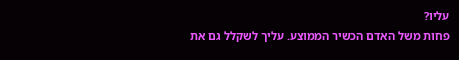עליו?
פחות משל האדם הכשיר הממוצע. עליך לשקלל גם את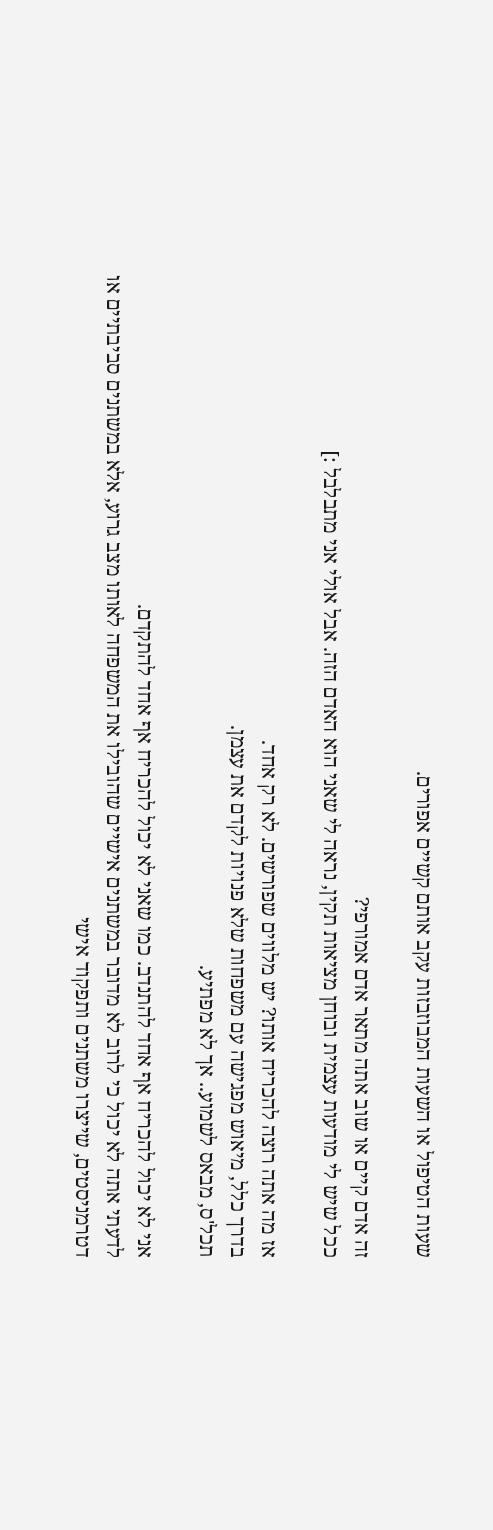שעות הטיפול או השעות המבוזבזות עקב אותם קשיים אפורים.

זה אדם קיים או שוב אתה מתאר אדם אמורפי?
ככל שיש לי מודעות עצמית ובוחן מציאות תקין, נראה לי שאני הוא האדם הזה. אבל אולי אני מתבלבל :]

אז מה אתה רוצה להכריח אותו? יש מלווים שפורשים. לא רק אחד.
בדרך כלל, מיאוש מפגישה עם משפחות שלא פנויות לקדם את עצמן.
תכל'ס, מבאס לשמוע.. אך לא מפתיע.

אני לא יכול להכריח אף אחד להתנדב. כמו שאני לא יכול להכריח אף אחד להתקדם.
לדעתי אתה לא יכול כי לרוב לא מדובר במשתנים אישיים שהובילו את המשפחה לאותו מצב גרוע, אלא במשתנים סביבתיים או דטרמניסטים, שייצרו משתנים ותפקוד אישי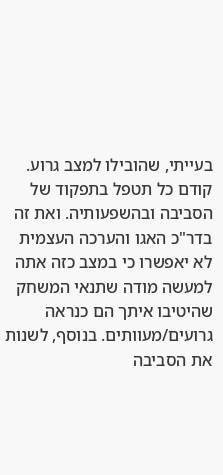בעייתי, שהובילו למצב גרוע. קודם כל תטפל בתפקוד של הסביבה ובהשפעותיה. ואת זה בדר"כ האגו והערכה העצמית לא יאפשרו כי במצב כזה אתה למעשה מודה שתנאי המשחק שהיטיבו איתך הם כנראה גרועים/מעוותים. בנוסף, לשנות את הסביבה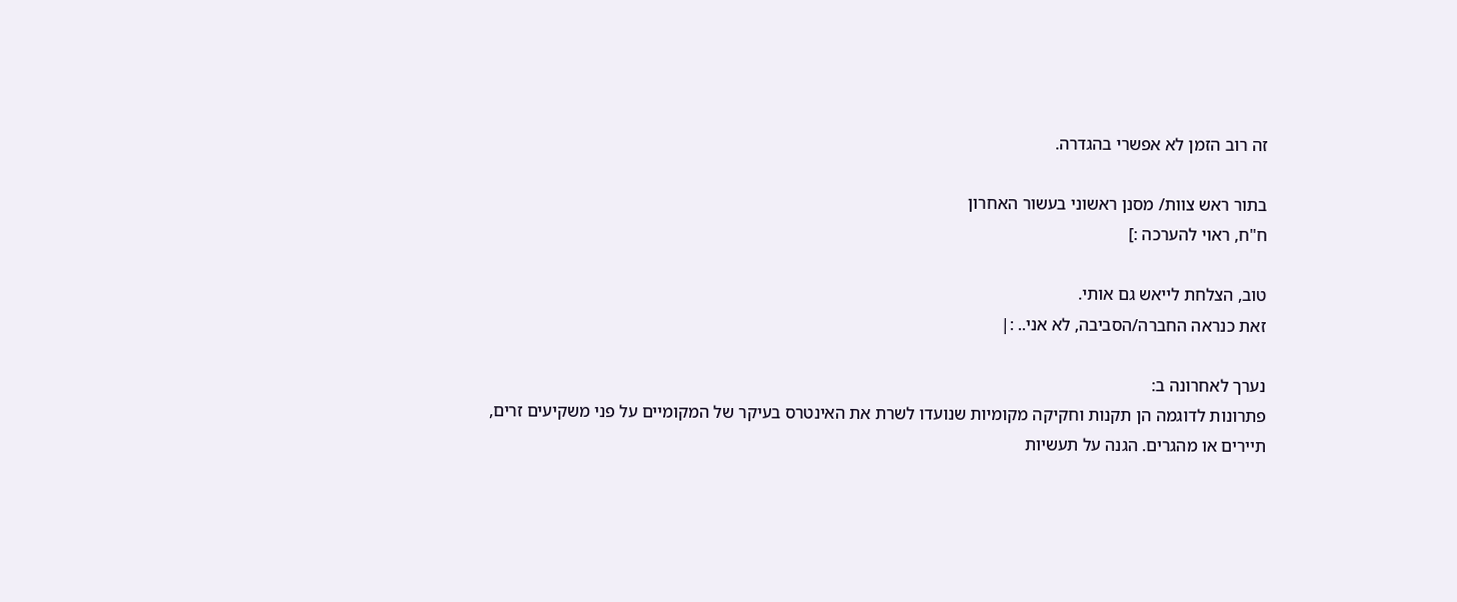זה רוב הזמן לא אפשרי בהגדרה.

בתור ראש צוות/ מסנן ראשוני בעשור האחרון
ח"ח, ראוי להערכה :]

טוב, הצלחת לייאש גם אותי.
זאת כנראה החברה/הסביבה, לא אני.. :|

נערך לאחרונה ב:
פתרונות לדוגמה הן תקנות וחקיקה מקומיות שנועדו לשרת את האינטרס בעיקר של המקומיים על פני משקיעים זרים, תיירים או מהגרים. הגנה על תעשיות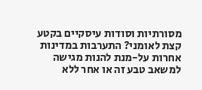מסורתיות וסודות עיסקיים בקטע קצת לאומני? התערבות במדינות אחרות על-מנת להנות מגישה למשאב טבע זה או אחר ללא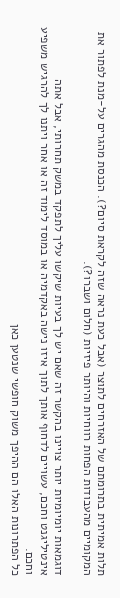תלות אמיתית בתרומתם של האזרחים לתוצר (אבל כעת נראה שזה לקראת סיום?). הכנסת מהגרים על-מנת לפתור את המקומיים מהעבודות הפחות רווחיות והיותר פיזיות (חלום ושברו?).

דוגמאות יומיומיות יותר צויינו בהקשר זה שאם יש לך בעיות שיקשו עליך לתפקד במשק תחרותי, אבל אתה אינטיליגנט וחכם, עשויים לדחוף אותך לתוך איזו נישה באקדמיה או במוסד לימוד זה או אחר ויתנו לך להרגיש משפיע וחכם.
כל הפתרונות האלו הם ההיפך משוק חופשי שנטען כאן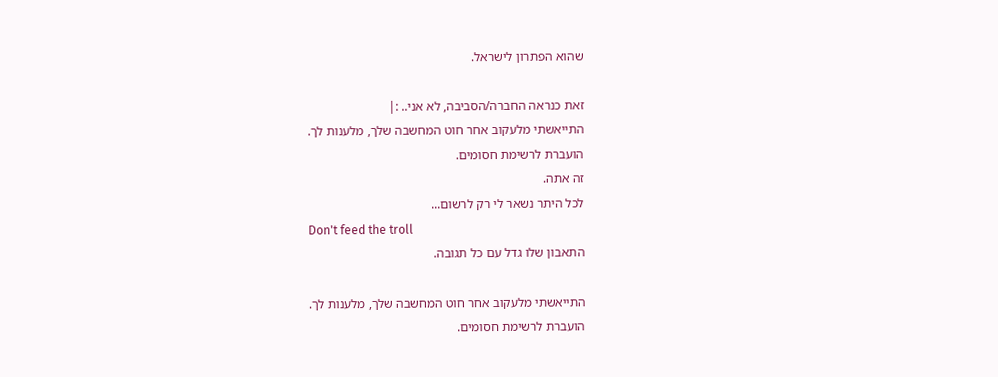שהוא הפתרון לישראל.

זאת כנראה החברה/הסביבה, לא אני.. :|
התייאשתי מלעקוב אחר חוט המחשבה שלך, מלענות לך.
הועברת לרשימת חסומים.
זה אתה.
לכל היתר נשאר לי רק לרשום...
Don't feed the troll
התאבון שלו גדל עם כל תגובה.

התייאשתי מלעקוב אחר חוט המחשבה שלך, מלענות לך.
הועברת לרשימת חסומים.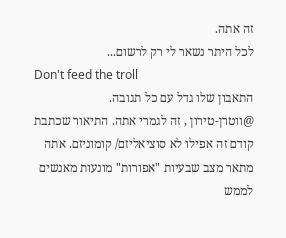זה אתה.
לכל היתר נשאר לי רק לרשום...
Don't feed the troll
התאבון שלו גדל עם כל תגובה.
@ווטרן-טירון , זה לגמרי אתה. התיאור שכתבת קודם זה אפילו לא סוציאליזם/ קומוניזם. אתה מתאר מצב שבעיות "אפורות" מונעות מאנשים לממש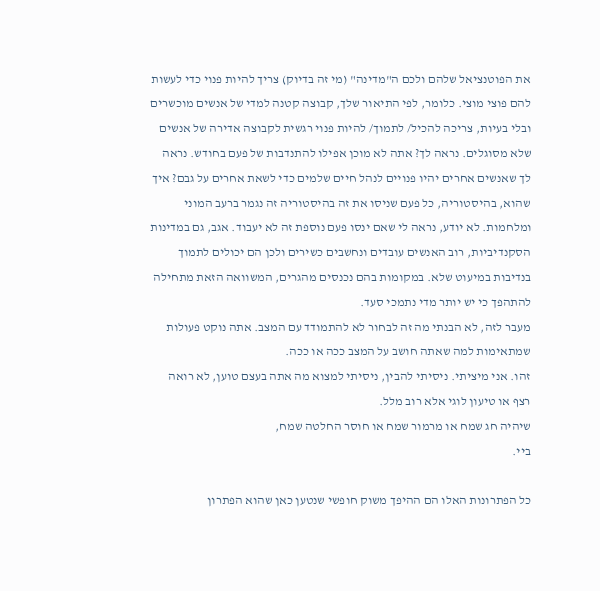את הפוטנציאל שלהם ולכם ה"מדינה" (מי זה בדיוק) צריך להיות פנוי כדי לעשות להם פוצי מוצי. כלומר, לפי התיאור שלך, קבוצה קטנה למדי של אנשים מוכשרים ובלי בעיות, צריכה להכיל/ לתמוך/ להיות פנוי רגשית לקבוצה אדירה של אנשים שלא מסוגלים. נראה לך? אתה לא מוכן אפילו להתנדבות של פעם בחודש. נראה לך שאנשים אחרים יהיו פנויים לנהל חיים שלמים כדי לשאת אחרים על גבם? איך שהוא, בהיסטוריה, כל פעם שניסו את זה בהיסטוריה זה נגמר ברעב המוני ומלחמות. לא יודע, נראה לי שאם ינסו פעם נוספת זה לא יעבוד. אגב, גם במדינות הסקנדיביות, רוב האנשים עובדים ונחשבים כשירים ולכן הם יכולים לתמוך בנדיבות במיעוט שלא. במקומות בהם נכנסים מהגרים, המשוואה הזאת מתחילה להתהפך כי יש יותר מדי נתמכי סעד.
מעבר לזה, לא הבנתי מה זה לבחור לא להתמודד עם המצב. אתה נוקט פעולות שמתאימות למה שאתה חושב על המצב ככה או ככה.
זהו. אני מיציתי. ניסיתי להבין, ניסיתי למצוא מה אתה בעצם טוען, לא רואה רצף או טיעון לוגי אלא רוב מלל.
שיהיה חג שמח או מרמור שמח או חוסר החלטה שמח,
ביי.

כל הפתרונות האלו הם ההיפך משוק חופשי שנטען כאן שהוא הפתרון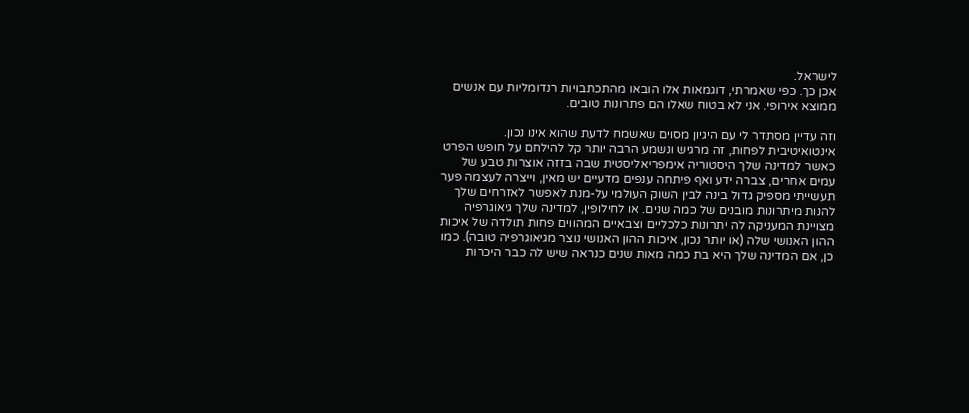לישראל.
אכן כך. כפי שאמרתי, דוגמאות אלו הובאו מהתכתבויות רנדומליות עם אנשים ממוצא אירופי. אני לא בטוח שאלו הם פתרונות טובים.

וזה עדיין מסתדר לי עם היגיון מסוים שאשמח לדעת שהוא אינו נכון. אינטואיטיבית לפחות, זה מרגיש ונשמע הרבה יותר קל להילחם על חופש הפרט כאשר למדינה שלך היסטוריה אימפריאליסטית שבה בזזה אוצרות טבע של עמים אחרים, צברה ידע ואף פיתחה ענפים מדעיים יש מאין, וייצרה לעצמה פער תעשייתי מספיק גדול בינה לבין השוק העולמי על-מנת לאפשר לאזרחים שלך להנות מיתרונות מובנים של כמה שנים. או לחילופין, למדינה שלך גיאוגרפיה מצויינת המעניקה לה יתרונות כלכליים וצבאיים המהווים פחות תולדה של איכות ההון האנושי שלה (או יותר נכון, איכות ההון האנושי נוצר מגיאוגרפיה טובה). כמו כן, אם המדינה שלך היא בת כמה מאות שנים כנראה שיש לה כבר היכרות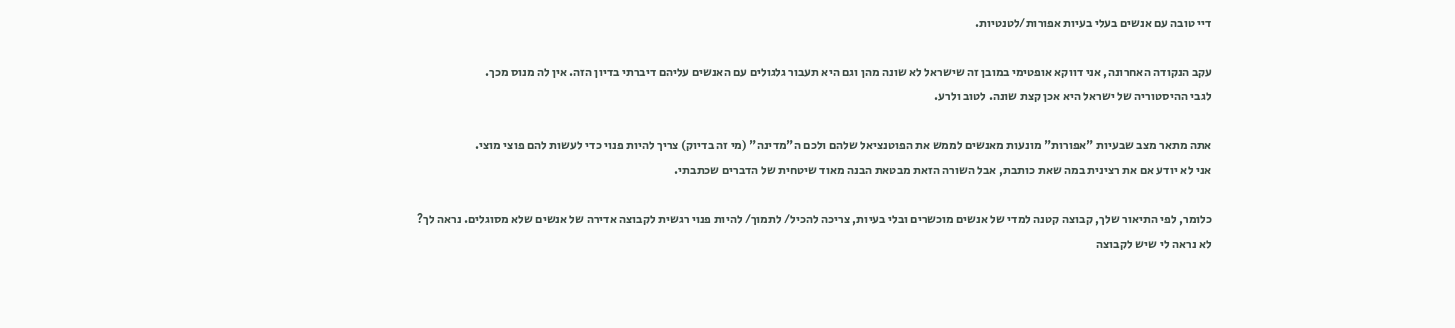דיי טובה עם אנשים בעלי בעיות אפורות/לטנטיות.

עקב הנקודה האחרונה, אני דווקא אופטימי במובן זה שישראל לא שונה מהן וגם היא תעבור גלגולים עם האנשים עליהם דיברתי בדיון הזה. אין לה מנוס מכך.
לגבי ההיסטוריה של ישראל היא אכן קצת שונה. לטוב ולרע.

אתה מתאר מצב שבעיות "אפורות" מונעות מאנשים לממש את הפוטנציאל שלהם ולכם ה"מדינה" (מי זה בדיוק) צריך להיות פנוי כדי לעשות להם פוצי מוצי.
אני לא יודע אם את רצינית במה שאת כותבת, אבל השורה הזאת מבטאת הבנה מאוד שיטחית של הדברים שכתבתי.

כלומר, לפי התיאור שלך, קבוצה קטנה למדי של אנשים מוכשרים ובלי בעיות, צריכה להכיל/ לתמוך/ להיות פנוי רגשית לקבוצה אדירה של אנשים שלא מסוגלים. נראה לך?
לא נראה לי שיש לקבוצה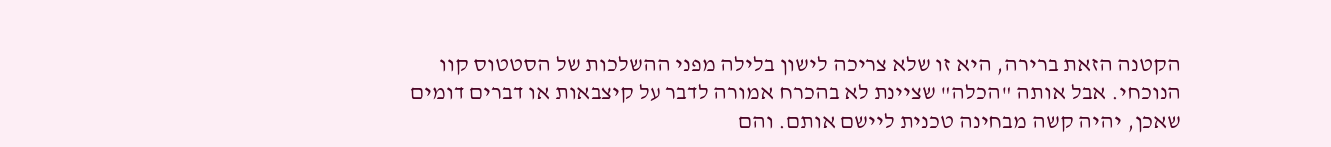הקטנה הזאת ברירה, היא זו שלא צריכה לישון בלילה מפני ההשלכות של הסטטוס קוו הנוכחי. אבל אותה "הכלה" שציינת לא בהכרח אמורה לדבר על קיצבאות או דברים דומים שאכן, יהיה קשה מבחינה טכנית ליישם אותם. והם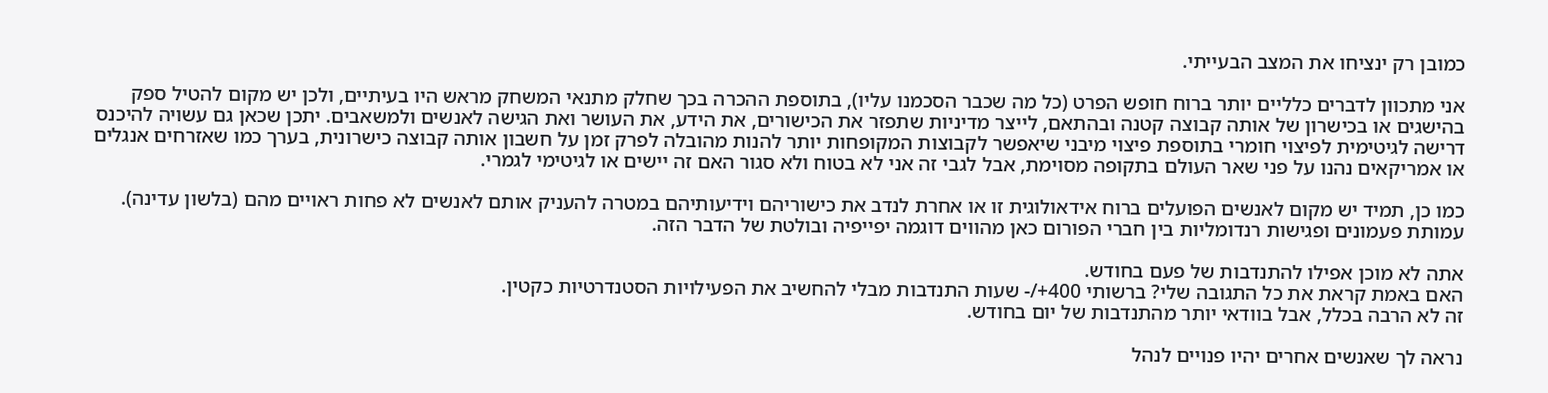כמובן רק ינציחו את המצב הבעייתי.

אני מתכוון לדברים כלליים יותר ברוח חופש הפרט (כל מה שכבר הסכמנו עליו), בתוספת ההכרה בכך שחלק מתנאי המשחק מראש היו בעיתיים, ולכן יש מקום להטיל ספק בהישגים או בכישרון של אותה קבוצה קטנה ובהתאם, לייצר מדיניות שתפזר את הכישורים, את הידע, את העושר ואת הגישה לאנשים ולמשאבים. יתכן שכאן גם עשויה להיכנס דרישה לגיטימית לפיצוי חומרי בתוספת פיצוי מיבני שיאפשר לקבוצות המקופחות יותר להנות מהובלה לפרק זמן על חשבון אותה קבוצה כישרונית, בערך כמו שאזרחים אנגלים או אמריקאים נהנו על פני שאר העולם בתקופה מסוימת, אבל לגבי זה אני לא בטוח ולא סגור האם זה יישים או לגיטימי לגמרי.

כמו כן, תמיד יש מקום לאנשים הפועלים ברוח אידאולוגית זו או אחרת לנדב את כישוריהם וידיעותיהם במטרה להעניק אותם לאנשים לא פחות ראויים מהם (בלשון עדינה).
עמותת פעמונים ופגישות רנדומליות בין חברי הפורום כאן מהווים דוגמה יפייפיה ובולטת של הדבר הזה.

אתה לא מוכן אפילו להתנדבות של פעם בחודש.
האם באמת קראת את כל התגובה שלי? ברשותי 400+/- שעות התנדבות מבלי להחשיב את הפעילויות הסטנדרטיות כקטין.
זה לא הרבה בכלל, אבל בוודאי יותר מהתנדבות של יום בחודש.

נראה לך שאנשים אחרים יהיו פנויים לנהל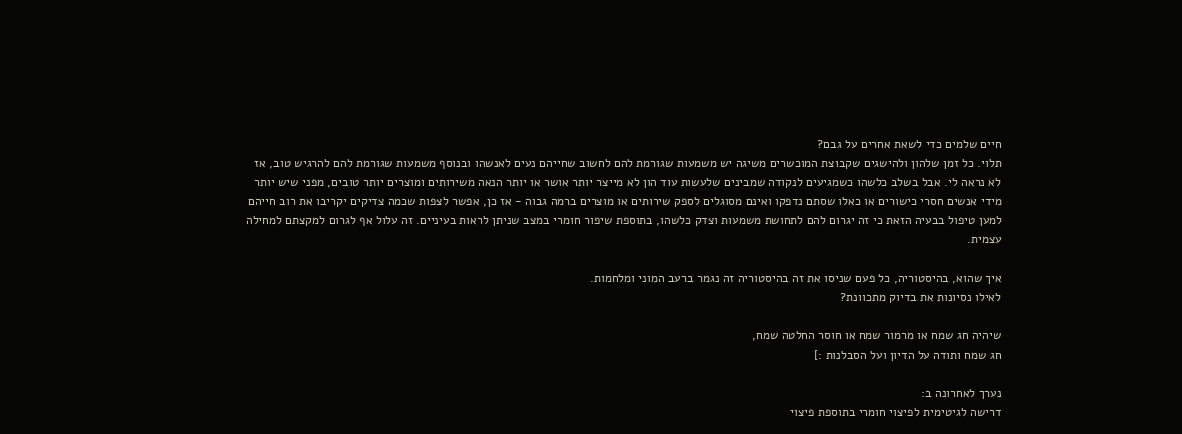חיים שלמים כדי לשאת אחרים על גבם?
תלוי. כל זמן שלהון ולהישגים שקבוצת המוכשרים משיגה יש משמעות שגורמת להם לחשוב שחייהם נעים לאנשהו ובנוסף משמעות שגורמת להם להרגיש טוב, אז לא נראה לי. אבל בשלב כלשהו כשמגיעים לנקודה שמבינים שלעשות עוד הון לא מייצר יותר אושר או יותר הנאה משירותים ומוצרים יותר טובים, מפני שיש יותר מידי אנשים חסרי כישורים או כאלו שסתם נדפקו ואינם מסוגלים לספק שירותים או מוצרים ברמה גבוה - אז כן, אפשר לצפות שכמה צדיקים יקריבו את רוב חייהם למען טיפול בבעיה הזאת כי זה יגרום להם לתחושת משמעות וצדק כלשהו, בתוספת שיפור חומרי במצב שניתן לראות בעיניים. זה עלול אף לגרום למקצתם למחילה עצמית.

איך שהוא, בהיסטוריה, כל פעם שניסו את זה בהיסטוריה זה נגמר ברעב המוני ומלחמות.
לאילו נסיונות את בדיוק מתכוונת?

שיהיה חג שמח או מרמור שמח או חוסר החלטה שמח,
חג שמח ותודה על הדיון ועל הסבלנות :]

נערך לאחרונה ב:
דרישה לגיטימית לפיצוי חומרי בתוספת פיצוי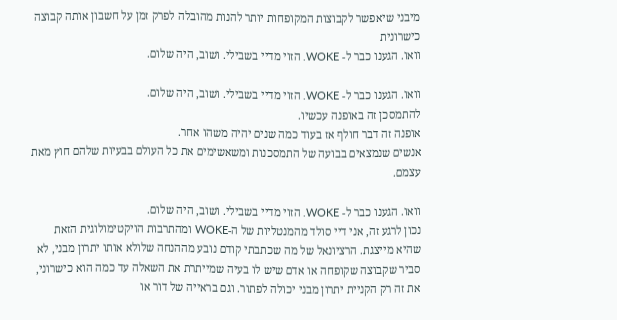מיבני שיאפשר לקבוצות המקופחות יותר להנות מהובלה לפרק זמן על חשבון אותה קבוצה כישרונית
וואו. הגענו כבר ל- WOKE. הזוי מדיי בשבילי. ושוב, היה שלום.

וואו. הגענו כבר ל- WOKE. הזוי מדיי בשבילי. ושוב, היה שלום.
להתמסכן זה באופנה עכשיו.
אופנה זה דבר חולף אז בעוד כמה שנים יהיה משהו אחר.
אנשים שנמצאים בבועה של התמסכנות ומשאשימים את כל העולם בבעיות שלהם חוץ מאת עצמם.

וואו. הגענו כבר ל- WOKE. הזוי מדיי בשבילי. ושוב, היה שלום.
נכון לרגע זה, אני דיי סולד מהמנטליות של ה-WOKE ומהתרבות הויקטימולוגית הזאת שהיא מייצגת. הרציונאל של מה שכתבתי קודם נובע מההנחה שלולא אותו יתרון מבני, לא סביר שקבוצה שקופחה או אדם שיש לו בעיה שמייתרת את השאלה עד כמה הוא כישרוני, את זה רק הקניית יתרון מבני יכולה לפתור. וגם בראייה של דור או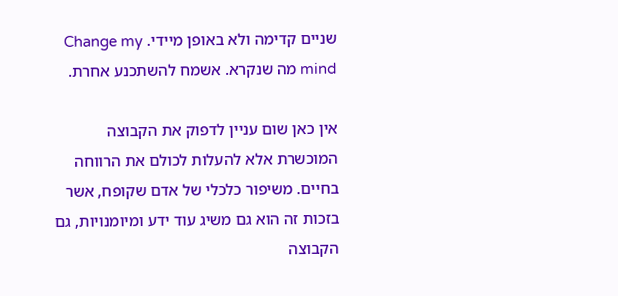שניים קדימה ולא באופן מיידי. Change my mind מה שנקרא. אשמח להשתכנע אחרת.

אין כאן שום עניין לדפוק את הקבוצה המוכשרת אלא להעלות לכולם את הרווחה בחיים. משיפור כלכלי של אדם שקופח, אשר בזכות זה הוא גם משיג עוד ידע ומיומנויות, גם הקבוצה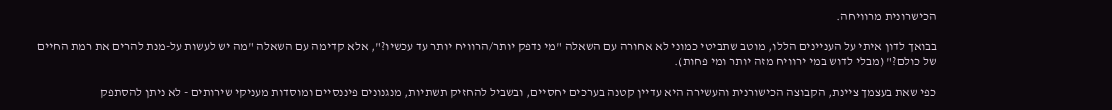הכישרונית מרוויחה.

בבואך לדון איתי על העניינים הללו, מוטב שתביטי כמוני לא אחורה עם השאלה "מי נדפק יותר/הרוויח יותר עד עכשיו?", אלא קדימה עם השאלה "מה יש לעשות על-מנת להרים את רמת החיים של כולם?" (מבלי לדוש במי ירוויח מזה יותר ומי פחות).

כפי שאת בעצמך ציינת, הקבוצה הכישורנית והעשירה היא עדיין קטנה בערכים יחסיים, ובשביל להחזיק תשתיות, מנגנונים פיננסיים ומוסדות מעניקי שירותים - לא ניתן להסתפק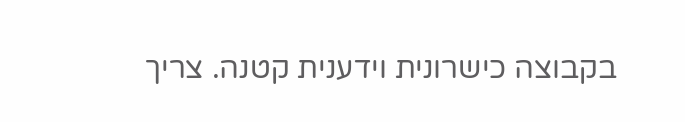בקבוצה כישרונית וידענית קטנה. צריך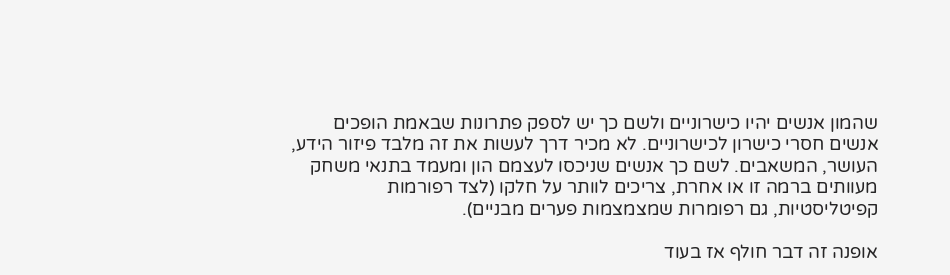שהמון אנשים יהיו כישרוניים ולשם כך יש לספק פתרונות שבאמת הופכים אנשים חסרי כישרון לכישרוניים. לא מכיר דרך לעשות את זה מלבד פיזור הידע, העושר, המשאבים. לשם כך אנשים שניכסו לעצמם הון ומעמד בתנאי משחק מעוותים ברמה זו או אחרת, צריכים לוותר על חלקו (לצד רפורמות קפיטליסטיות, גם רפומרות שמצמצמות פערים מבניים).

אופנה זה דבר חולף אז בעוד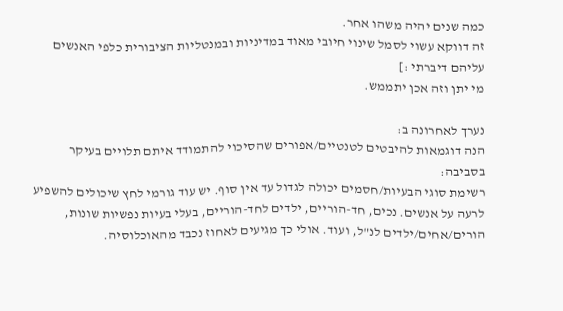כמה שנים יהיה משהו אחר.
זה דווקא עשוי לסמל שינוי חיובי מאוד במדיניות ובמנטליות הציבורית כלפי האנשים עליהם דיברתי :]
מי יתן וזה אכן יתממש.

נערך לאחרונה ב:
הנה דוגמאות להיבטים לטנטיים/אפורים שהסיכוי להתמודד איתם תלויים בעיקר בסביבה:
רשימת סוגי הבעיות/חסמים יכולה לגדול עד אין סוף. יש עוד גורמי לחץ שיכולים להשפיע לרעה על אנשים. נכים, חד-הוריים, ילדים לחד-הוריים, בעלי בעיות נפשיות שונות, הורים/אחים/ילדים לנ"ל, ועוד. אולי כך מגיעים לאחוז נכבד מהאוכלוסיה.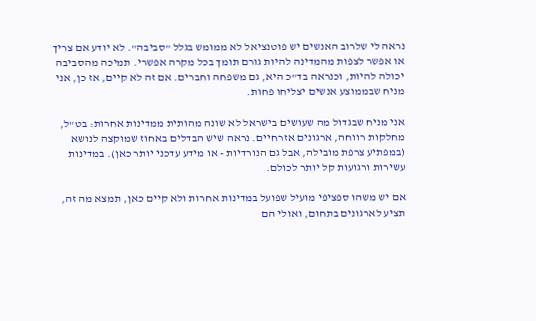נראה לי שלרוב האנשים יש פוטנציאל לא ממומש בגלל "סביבה". לא יודע אם צריך או אפשר לצפות מהמדינה להיות גורם תומך בכל מקרה אפשרי. תמיכה מהסביבה יכולה להיות, וכנראה בד"כ היא, גם משפחה וחברים. אם זה לא קיים, אז כן, אני מניח שבממוצע אנשים יצליחו פחות.

אני מניח שבגדול מה שעושים בישראל לא שונה מהותית ממדינות אחרות: בט"ל, מחלקות רווחה, ארגונים אזרחיים. נראה שיש הבדלים באחוז שמוקצה לנושא (במפתיע צרפת מובילה, אבל גם הנורדיות - או מידע עדכני יותר כאן). במדינות עשירות ורגועות קל יותר לכולם.

אם יש משהו ספציפי מועיל שפועל במדינות אחרות ולא קיים כאן, תמצא מה זה, תציע לארגונים בתחום, ואולי הם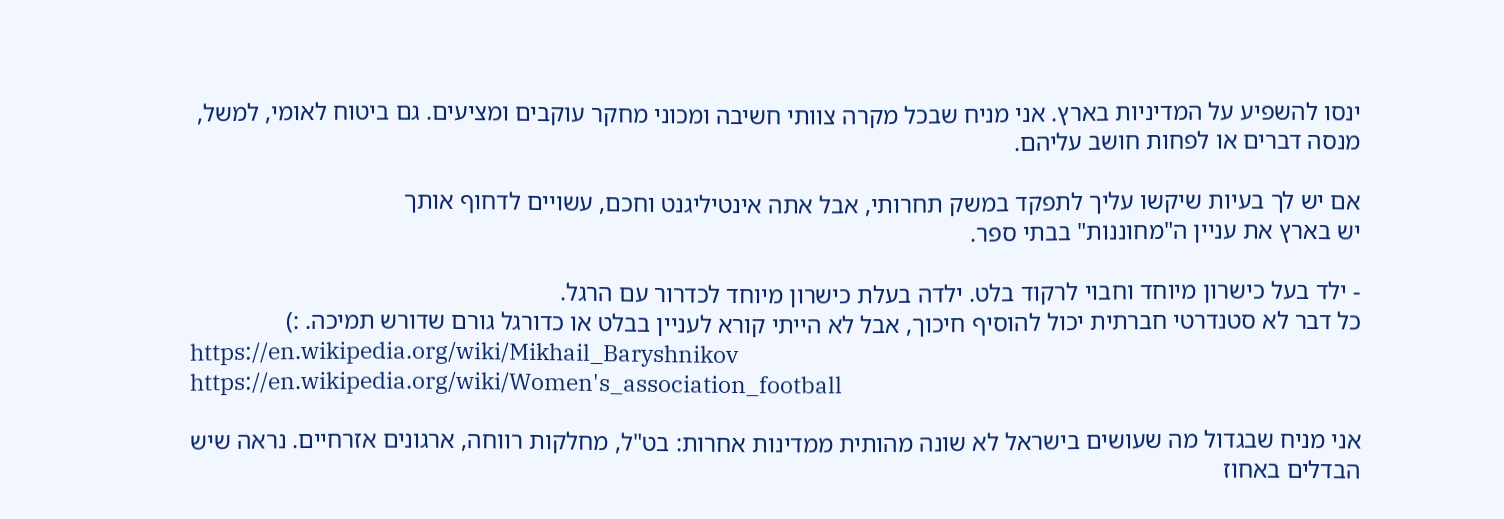ינסו להשפיע על המדיניות בארץ. אני מניח שבכל מקרה צוותי חשיבה ומכוני מחקר עוקבים ומציעים. גם ביטוח לאומי, למשל, מנסה דברים או לפחות חושב עליהם.

אם יש לך בעיות שיקשו עליך לתפקד במשק תחרותי, אבל אתה אינטיליגנט וחכם, עשויים לדחוף אותך
יש בארץ את עניין ה"מחוננות" בבתי ספר.

- ילד בעל כישרון מיוחד וחבוי לרקוד בלט. ילדה בעלת כישרון מיוחד לכדרור עם הרגל.
כל דבר לא סטנדרטי חברתית יכול להוסיף חיכוך, אבל לא הייתי קורא לעניין בבלט או כדורגל גורם שדורש תמיכה. :)
https://en.wikipedia.org/wiki/Mikhail_Baryshnikov
https://en.wikipedia.org/wiki/Women's_association_football

אני מניח שבגדול מה שעושים בישראל לא שונה מהותית ממדינות אחרות: בט"ל, מחלקות רווחה, ארגונים אזרחיים. נראה שיש הבדלים באחוז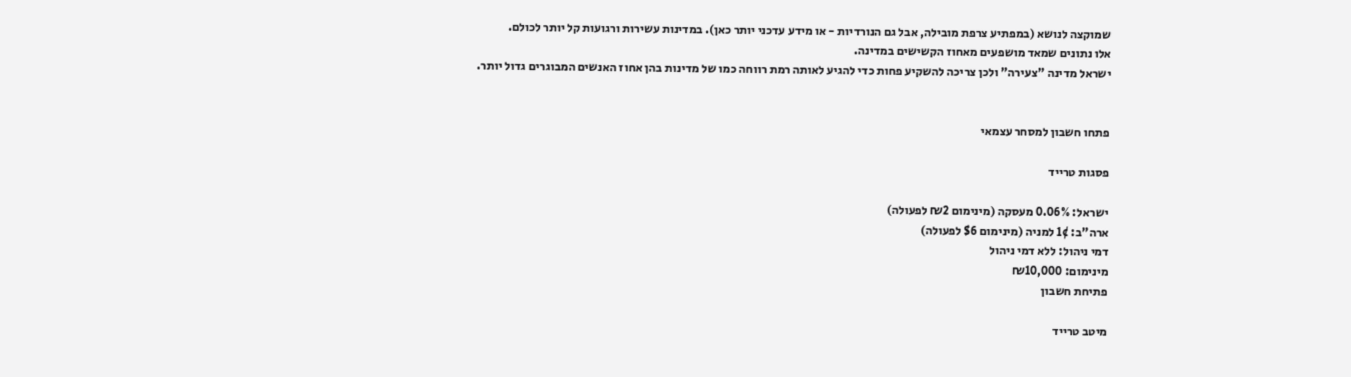שמוקצה לנושא (במפתיע צרפת מובילה, אבל גם הנורדיות - או מידע עדכני יותר כאן). במדינות עשירות ורגועות קל יותר לכולם.
אלו נתונים שמאד מושפעים מאחוז הקשישים במדינה.
ישראל מדינה "צעירה" ולכן צריכה להשקיע פחות כדי להגיע לאותה רמת רווחה כמו של מדינות בהן אחוז האנשים המבוגרים גדול יותר.


פתחו חשבון למסחר עצמאי

פסגות טרייד

ישראל: 0.06% מעסקה (מינימום ₪2 לפעולה)
ארה"ב: 1¢ למניה (מינימום $6 לפעולה)
דמי ניהול: ללא דמי ניהול
מינימום: ₪10,000
פתיחת חשבון

מיטב טרייד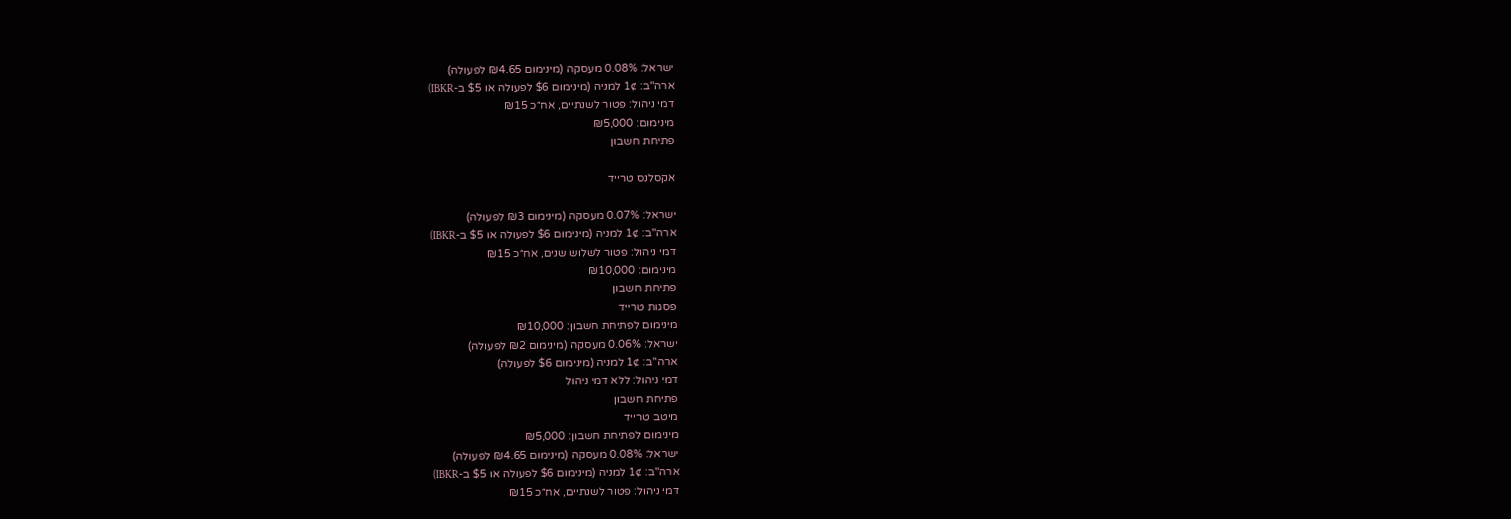ישראל: 0.08% מעסקה (מינימום ₪4.65 לפעולה)
ארה"ב: 1¢ למניה (מינימום $6 לפעולה או $5 ב-IBKR)
דמי ניהול: פטור לשנתיים, אח״כ ₪15
מינימום: ₪5,000
פתיחת חשבון

אקסלנס טרייד

ישראל: 0.07% מעסקה (מינימום ₪3 לפעולה)
ארה"ב: 1¢ למניה (מינימום $6 לפעולה או $5 ב-IBKR)
דמי ניהול: פטור לשלוש שנים, אח״כ ₪15
מינימום: ₪10,000
פתיחת חשבון
פסגות טרייד
מינימום לפתיחת חשבון: ₪10,000
ישראל: 0.06% מעסקה (מינימום ₪2 לפעולה)
ארה"ב: 1¢ למניה (מינימום $6 לפעולה)
דמי ניהול: ללא דמי ניהול
פתיחת חשבון
מיטב טרייד
מינימום לפתיחת חשבון: ₪5,000
ישראל: 0.08% מעסקה (מינימום ₪4.65 לפעולה)
ארה"ב: 1¢ למניה (מינימום $6 לפעולה או $5 ב-IBKR)
דמי ניהול: פטור לשנתיים, אח״כ ₪15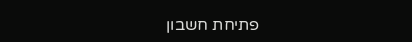פתיחת חשבון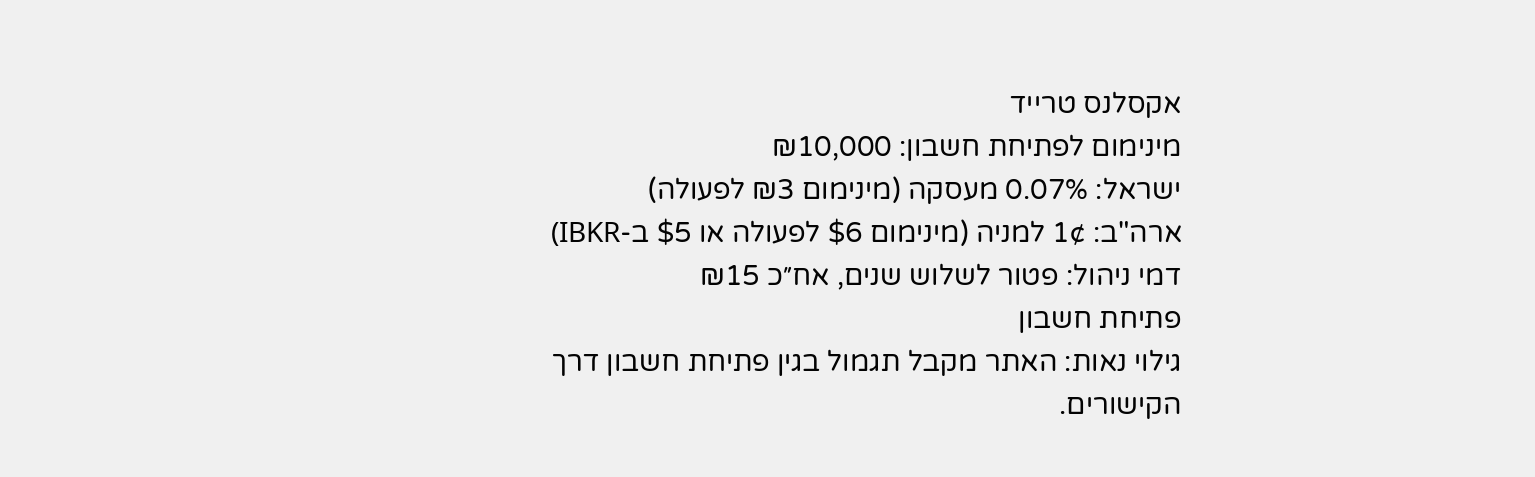אקסלנס טרייד
מינימום לפתיחת חשבון: ₪10,000
ישראל: 0.07% מעסקה (מינימום ₪3 לפעולה)
ארה"ב: 1¢ למניה (מינימום $6 לפעולה או $5 ב-IBKR)
דמי ניהול: פטור לשלוש שנים, אח״כ ₪15
פתיחת חשבון
גילוי נאות: האתר מקבל תגמול בגין פתיחת חשבון דרך הקישורים.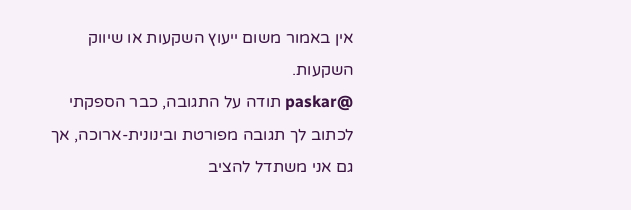אין באמור משום ייעוץ השקעות או שיווק השקעות.
@paskar תודה על התגובה, כבר הספקתי לכתוב לך תגובה מפורטת ובינונית-ארוכה, אך גם אני משתדל להציב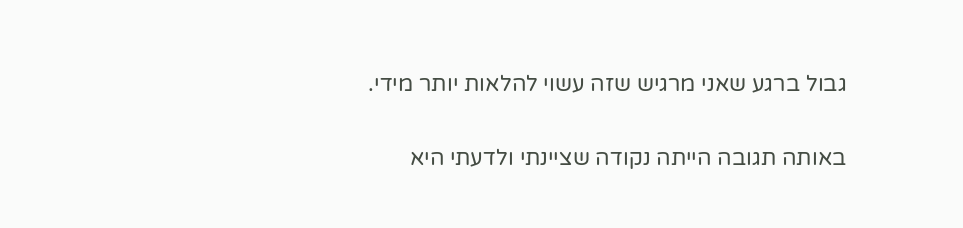גבול ברגע שאני מרגיש שזה עשוי להלאות יותר מידי.

באותה תגובה הייתה נקודה שציינתי ולדעתי היא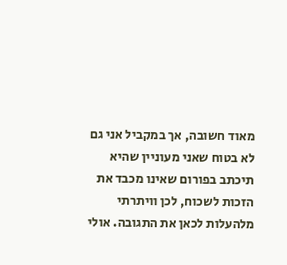מאוד חשובה, אך במקביל אני גם לא בטוח שאני מעוניין שהיא תיכתב בפורום שאינו מכבד את הזכות לשכוח, לכן וויתרתי מלהעלות לכאן את התגובה. אולי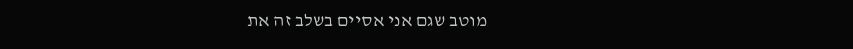מוטב שגם אני אסיים בשלב זה את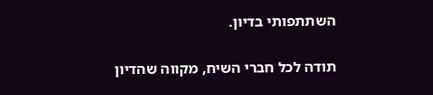השתתפותי בדיון.

תודה לכל חברי השיח, מקווה שהדיון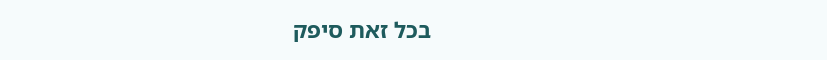בכל זאת סיפק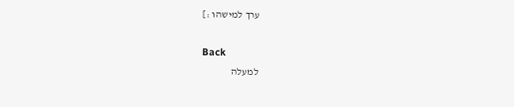ערך למישהו :]

Back
למעלה